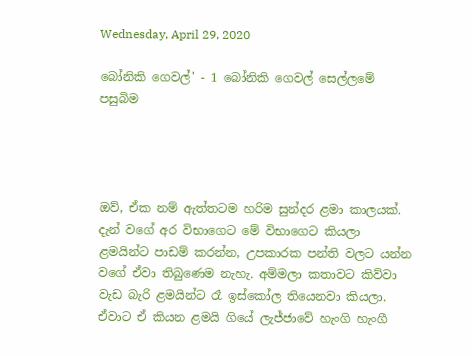Wednesday, April 29, 2020

බෝනිකි ගෙවල්' - 1 බෝනිකි ගෙවල් සෙල්ලමේ පසුබිම




ඔව්, ඒක නම් ඇත්තටම හරිම සුන්දර ළමා කාලයක්. දැන් වගේ අර විභාගෙට මේ විභාගෙට කියලා ළමයින්ට පාඩම් කරන්න, උපකාරක පන්ති වලට යන්න වගේ ඒවා තිබුණෙම නැහැ. අම්මලා කතාවට කිව්වා වැඩ බැරි ළමයින්ට රෑ ඉස්කෝල තියෙනවා කියලා. ඒවාට ඒ කියන ළමයි ගියේ ලැජ්ජාවේ හැංගි හැංගී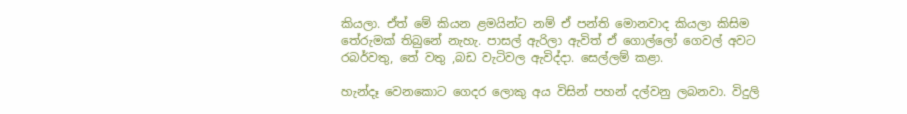කියලා. ඒත් මේ කියන ළමයින්ට නම් ඒ පන්ති මොනවාද කියලා කිසිම තේරුමක් තිබුනේ නැහැ. පාසල් ඇරිලා ඇවිත් ඒ ගොල්ලෝ ගෙවල් අවට රබර්වතු, තේ වතු ,බඩ වැටිවල ඇවිද්දා. සෙල්ලම් කළා.

හැන්දෑ වෙනකොට ගෙදර ලොකු අය විසින් පහන් දල්වනු ලබනවා. විදුලි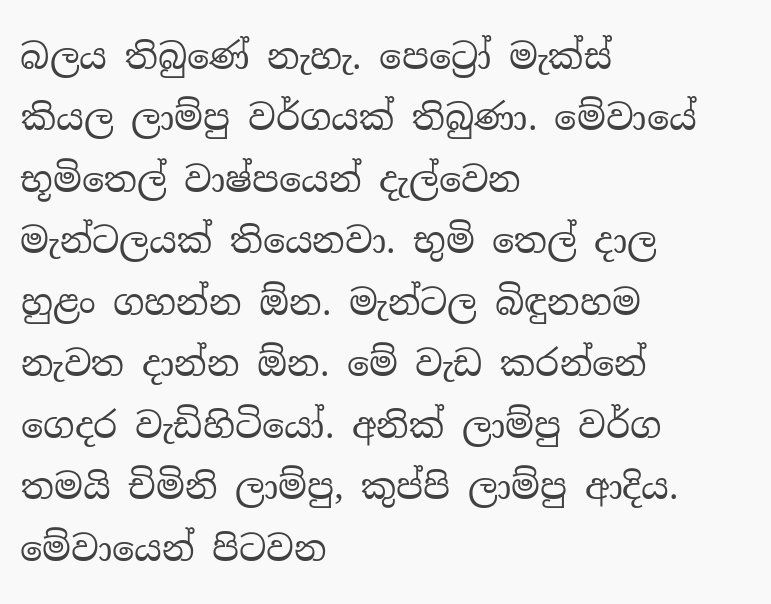බලය තිබුණේ නැහැ. පෙට්‍රෝ මැක්ස් කියල ලාම්පු වර්ගයක් තිබුණා. මේවායේ භූමිතෙල් වාෂ්පයෙන් දැල්වෙන මැන්ටලයක් තියෙනවා. භුමි තෙල් දාල හුළං ගහන්න ඕන. මැන්ටල බිඳුනහම නැවත දාන්න ඕන. මේ වැඩ කරන්නේ ගෙදර වැඩිහිටියෝ. අනික් ලාම්පු වර්ග තමයි චිමිනි ලාම්පු, කුප්පි ලාම්පු ආදිය. මේවායෙන් පිටවන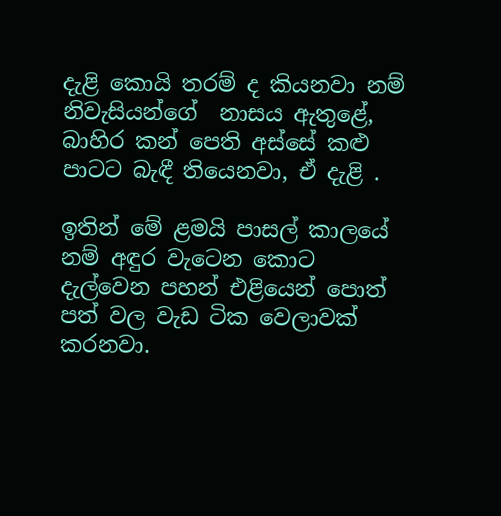දැළි කොයි තරම් ද කියනවා නම් නිවැසියන්ගේ  නාසය ඇතුළේ, බාහිර කන් පෙති අස්සේ කළු පාටට බැඳී තියෙනවා, ඒ දැළි .

ඉතින් මේ ළමයි පාසල් කාලයේ නම් අඳුර වැටෙන කොට දැල්වෙන පහන් එළියෙන් පොත් පත් වල වැඩ ටික වෙලාවක් කරනවා.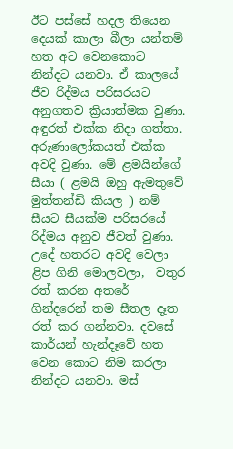ඊට පස්සේ හදල තියෙන දෙයක් කාලා බීලා යන්තම් හත අට වෙනකොට නින්දට යනවා. ඒ කාලයේ ජීව රිද්මය පරිසරයට අනුගතව ක්‍රියාත්මක වුණා. අඳුරත් එක්ක නිදා ගත්තා. අරුණාලෝකයත් එක්ක අවදි වුණා. මේ ළමයින්ගේ සීයා ( ළමයි ඔහු ඇමතුවේ මුත්තන්ඩි කියල ) නම්  සීයට සීයක්ම පරිසරයේ රිද්මය අනුව ජීවත් වුණා. උදේ හතරට අවදි වෙලා ළිප ගිනි මොලවලා,  වතුර රත් කරන අතරේ ගින්දරෙන් තම සීතල දෑත රත් කර ගන්නවා. දවසේ කාර්යන් හැන්දෑවේ හත වෙන කොට නිම කරලා නින්දට යනවා. මස්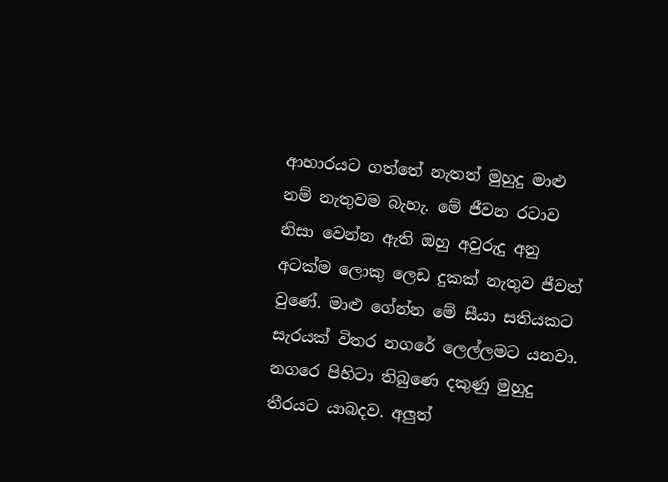ආහාරයට ගත්තේ නැතත් මුහුදු මාළු නම් නැතුවම බැහැ. මේ ජීවන රටාව නිසා වෙන්න ඇති ඔහු අවුරුදු අනු අටක්ම ලොකු ලෙඩ දුකක් නැතුව ජීවත් වුණේ. මාළු ගේන්න මේ සීයා සතියකට සැරයක් විතර නගරේ ලෙල්ලමට යනවා. නගරෙ පිහිටා තිබුණෙ දකුණු මුහුදු තීරයට යාබදව. අලුත්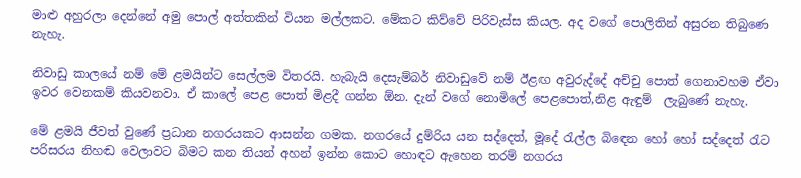මාළු අහුරලා දෙන්නේ අමු පොල් අත්තකින් වියන මල්ලකට. මේකට කිව්වේ පිරිවැස්ස කියල. අද වගේ පොලිතින් අසුරන තිබුණෙ නැහැ.

නිවාඩු කාලයේ නම් මේ ළමයින්ට සෙල්ලම විතරයි. හැබැයි දෙසැම්බර් නිවාඩුවේ නම් ඊළඟ අවුරුද්දේ අච්චු පොත් ගෙනාවහම ඒවා ඉවර වෙනකම් කියවනවා. ඒ කාලේ පෙළ පොත් මිළදී ගන්න ඕන. දැන් වගේ නොමිලේ පෙළපොත්,නිළ ඇඳුම්  ලැබුණේ නැහැ.

මේ ළමයි ජීවත් වුණේ ප්‍රධාන නගරයකට ආසන්න ගමක. නගරයේ දුම්රිය යන සද්දෙත්, මූදේ රැල්ල බිඳෙන හෝ හෝ සද්දෙත් රැට පරිසරය නිහඬ වෙලාවට බිමට කන තියන් අහන් ඉන්න කොට හොඳට ඇහෙන තරම් නගරය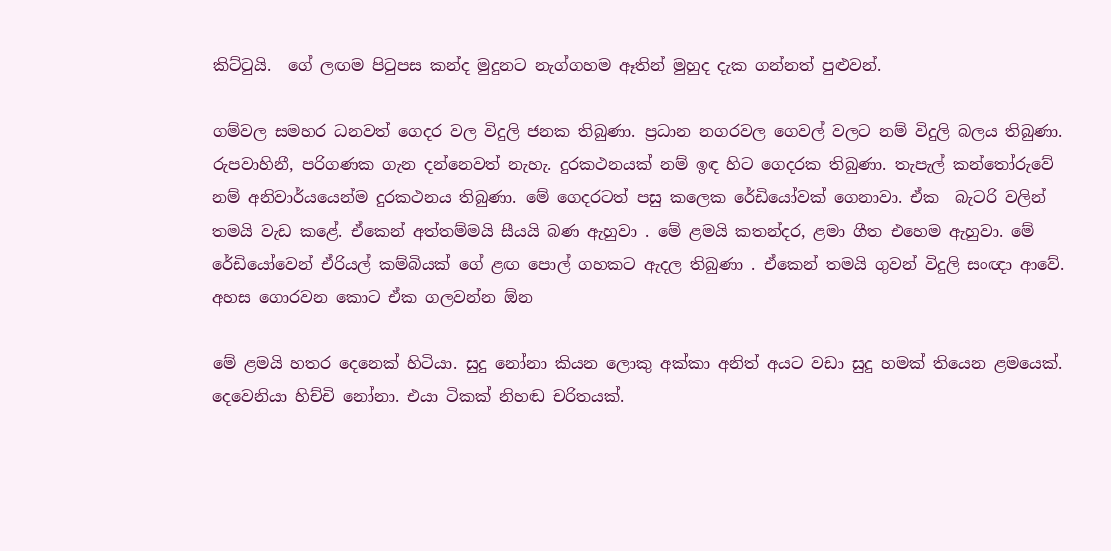කිට්ටුයි.  ගේ ලඟම පිටුපස කන්ද මුදුනට නැග්ගහම ඈතින් මුහුද දැක ගන්නත් පුළුවන්.

ගම්වල සමහර ධනවත් ගෙදර වල විදුලි ජනක තිබුණා. ප්‍රධාන නගරවල ගෙවල් වලට නම් විදුලි බලය තිබුණා. රුපවාහිනී, පරිගණක ගැන දන්නෙවත් නැහැ. දුරකථනයක් නම් ඉඳ හිට ගෙදරක තිබුණා. තැපැල් කන්තෝරුවේ නම් අනිවාර්යයෙන්ම දුරකථනය තිබුණා. මේ ගෙදරටත් පසු කලෙක රේඩියෝවක් ගෙනාවා. ඒක  බැටරි වලින් තමයි වැඩ කළේ. ඒකෙන් අත්තම්මයි සීයයි බණ ඇහුවා . මේ ළමයි කතන්දර, ළමා ගීත එහෙම ඇහුවා. මේ රේඩියෝවෙන් ඒරියල් කම්බියක් ගේ ළඟ පොල් ගහකට ඇදල තිබුණා . ඒකෙන් තමයි ගුවන් විදුලි සංඥා ආවේ. අහස ගොරවන කොට ඒක ගලවන්න ඕන

මේ ළමයි හතර දෙනෙක් හිටියා. සුදු නෝනා කියන ලොකු අක්කා අනිත් අයට වඩා සුදු හමක් තියෙන ළමයෙක්. දෙවෙනියා හිච්චි නෝනා. එයා ටිකක් නිහඬ චරිතයක්.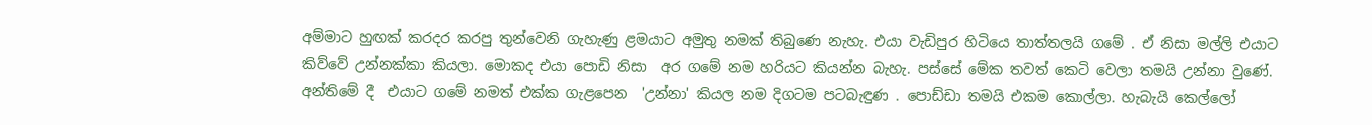අම්මාට හුඟක් කරදර කරපු තුන්වෙනි ගැහැණු ළමයාට අමුතු නමක් තිබුණෙ නැහැ. එයා වැඩිපුර හිටියෙ තාත්තලයි ගමේ . ඒ නිසා මල්ලි එයාට කිව්වේ උන්නක්කා කියලා. මොකද එයා පොඩි නිසා  අර ගමේ නම හරියට කියන්න බැහැ. පස්සේ මේක තවත් කෙටි වෙලා තමයි උන්නා වුණේ.  අන්තිමේ දී  එයාට ගමේ නමත් එක්ක ගැළපෙන  'උන්නා' කියල නම දිගටම පටබැඳුණ . පොඩ්ඩා තමයි එකම කොල්ලා. හැබැයි කෙල්ලෝ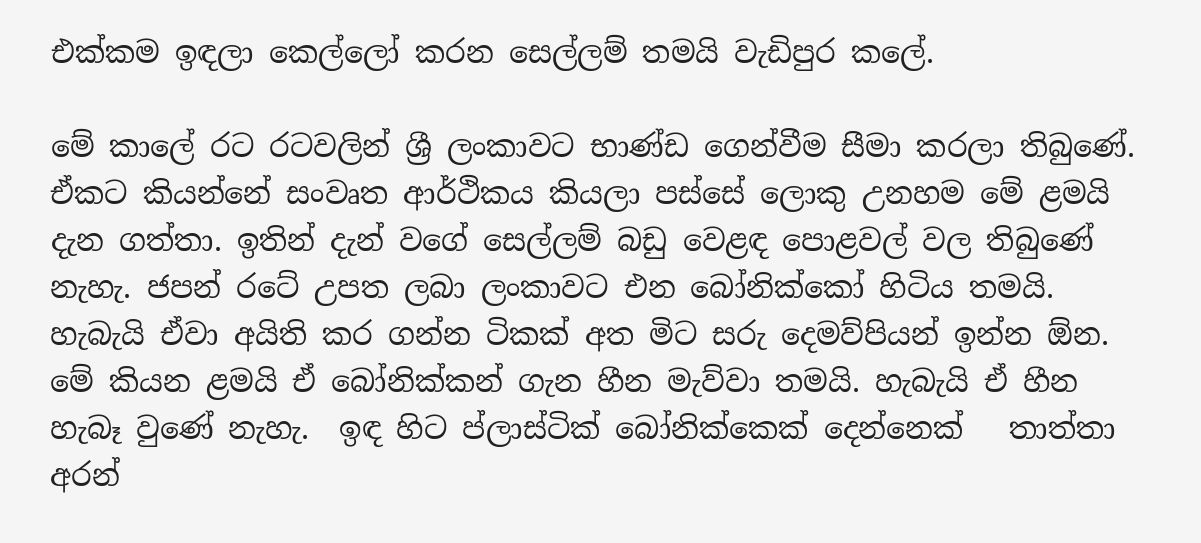එක්කම ඉඳලා කෙල්ලෝ කරන සෙල්ලම් තමයි වැඩිපුර කලේ.

මේ කාලේ රට රටවලින් ශ්‍රී ලංකාවට භාණ්ඩ ගෙන්වීම සීමා කරලා තිබුණේ. ඒකට කියන්නේ සංවෘත ආර්ථිකය කියලා පස්සේ ලොකු උනහම මේ ළමයි දැන ගත්තා. ඉතින් දැන් වගේ සෙල්ලම් බඩු වෙළඳ පොළවල් වල තිබුණේ නැහැ. ජපන් රටේ උපත ලබා ලංකාවට එන බෝනික්කෝ හිටිය තමයි. හැබැයි ඒවා අයිති කර ගන්න ටිකක් අත මිට සරු දෙමව්පියන් ඉන්න ඕන. මේ කියන ළමයි ඒ බෝනික්කන් ගැන හීන මැව්වා තමයි. හැබැයි ඒ හීන හැබෑ වුණේ නැහැ.  ඉඳ හිට ප්ලාස්ටික් බෝනික්කෙක් දෙන්නෙක්   තාත්තා අරන්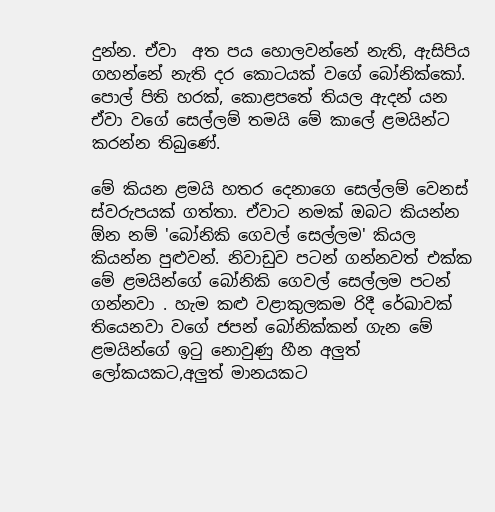දුන්න. ඒවා  අත පය හොලවන්නේ නැති, ඇසිපිය ගහන්නේ නැති දර කොටයක් වගේ බෝනික්කෝ.  පොල් පිති හරක්, කොළපතේ තියල ඇදන් යන ඒවා වගේ සෙල්ලම් තමයි මේ කාලේ ළමයින්ට කරන්න තිබුණේ.

මේ කියන ළමයි හතර දෙනාගෙ සෙල්ලම් වෙනස් ස්වරුපයක් ගත්තා. ඒවාට නමක් ඔබට කියන්න ඕන නම් 'බෝනිකි ගෙවල් සෙල්ලම' කියල කියන්න පුළුවන්. නිවාඩුව පටන් ගන්නවත් එක්ක මේ ළමයින්ගේ බෝනිකි ගෙවල් සෙල්ලම පටන් ගන්නවා . හැම කළු වළාකුලකම රිදී රේඛාවක් තියෙනවා වගේ ජපන් බෝනික්කන් ගැන මේ ළමයින්ගේ ඉටු නොවුණු හීන අලුත් ලෝකයකට,අලුත් මානයකට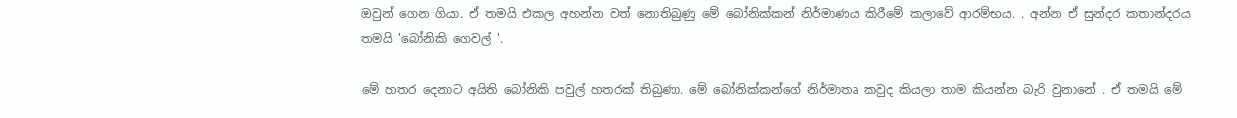ඔවුන් ගෙන ගියා. ඒ තමයි එකල අහන්න වත් නොතිබුණු මේ බෝනික්කන් නිර්මාණය කිරීමේ කලාවේ ආරම්භය. . අන්න ඒ සුන්දර කතාන්දරය තමයි 'බෝනිකි ගෙවල් '.

මේ හතර දෙනාට අයිති බෝනිකි පවුල් හතරක් තිබුණා. මේ බෝනික්කන්ගේ නිර්මාතෘ කවුද කියලා තාම කියන්න බැරි වුනානේ . ඒ තමයි මේ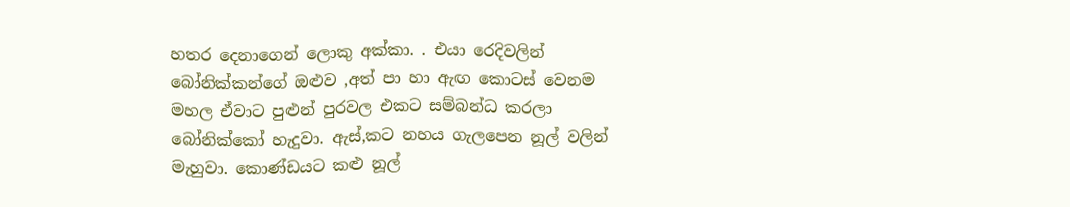හතර දෙනාගෙන් ලොකු අක්කා. . එයා රෙදිවලින් බෝනික්කන්ගේ ඔළුව ,අත් පා හා ඇඟ කොටස් වෙනම මහල ඒවාට පුළුන් පුරවල එකට සම්බන්ධ කරලා බෝනික්කෝ හැදුවා. ඇස්,කට නහය ගැලපෙන නූල් වලින් මැහුවා. කොණ්ඩයට කළු නූල්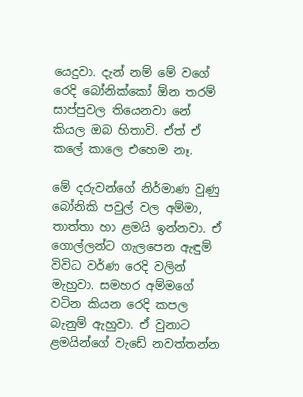යෙදුවා. දැන් නම් මේ වගේ රෙදි බෝනික්කෝ ඕන තරම් සාප්පුවල තියෙනවා නේ කියල ඔබ හිතාවි. ඒත් ඒ කලේ කාලෙ එහෙම නෑ.

මේ දරුවන්ගේ නිර්මාණ වුණු බෝනිකි පවුල් වල අම්මා, තාත්තා හා ළමයි ඉන්නවා. ඒ ගොල්ලන්ට ගැලපෙන ඇඳුම් විවිධ වර්ණ රෙදි වලින් මැහුවා. සමහර අම්මගේ වටින කියන රෙදි කපල බැනුම් ඇහුවා. ඒ වුනාට ළමයින්ගේ වැඩේ නවත්තන්න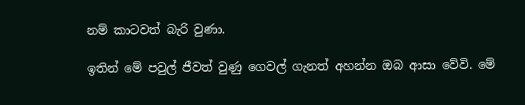නම් කාටවත් බැරි වුණා.

ඉතින් මේ පවුල් ජීවත් වුණු ගෙවල් ගැනත් අහන්න ඔබ ආසා වේවි. මේ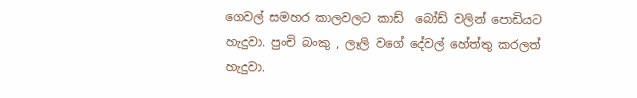ගෙවල් සමහර කාලවලට කාඩ්  බෝඩ් වලින් පොඩියට හැදුවා. පුංචි බංකු , ලෑලි වගේ දේවල් හේත්තු කරලත් හැදුවා.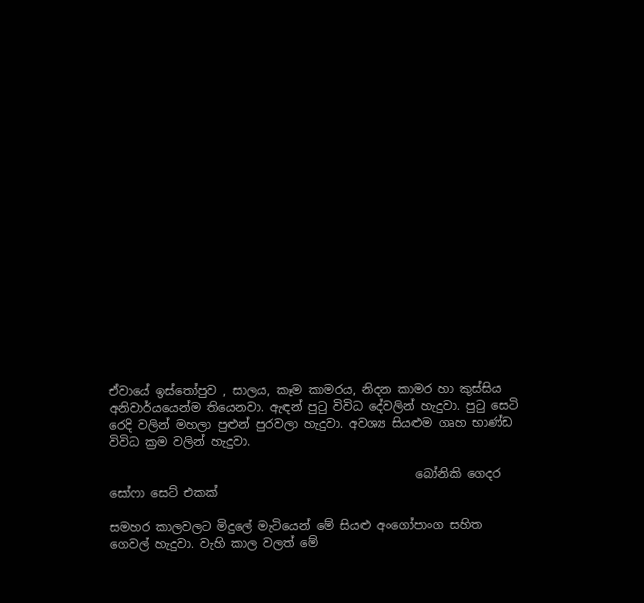ඒවායේ ඉස්තෝපුව , සාලය, කෑම කාමරය, නිදන කාමර හා කුස්සිය අනිවාර්යයෙන්ම තියෙනවා. ඇඳන් පුටු විවිධ දේවලින් හැදුවා. පුටු සෙටි රෙදි වලින් මහලා පුළුන් පුරවලා හැදුවා. අවශ්‍ය සියළුම ගෘහ භාණ්ඩ විවිධ ක්‍රම වලින් හැදුවා.

                                                   බෝනිකි ගෙදර සෝෆා සෙට් එකක්

සමහර කාලවලට මිදුලේ මැටියෙන් මේ සියළු අංගෝපාංග සහිත ගෙවල් හැදුවා. වැහි කාල වලත් මේ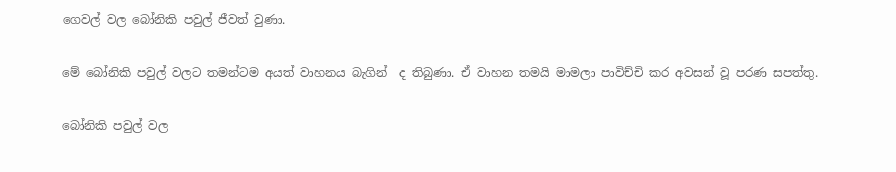ගෙවල් වල බෝනිකි පවුල් ජීවත් වුණා.

මේ බෝනිකි පවුල් වලට තමන්ටම අයත් වාහනය බැගින්  ද තිබුණා. ඒ වාහන තමයි මාමලා පාවිච්චි කර අවසන් වූ පරණ සපත්තු.

බෝනිකි පවුල් වල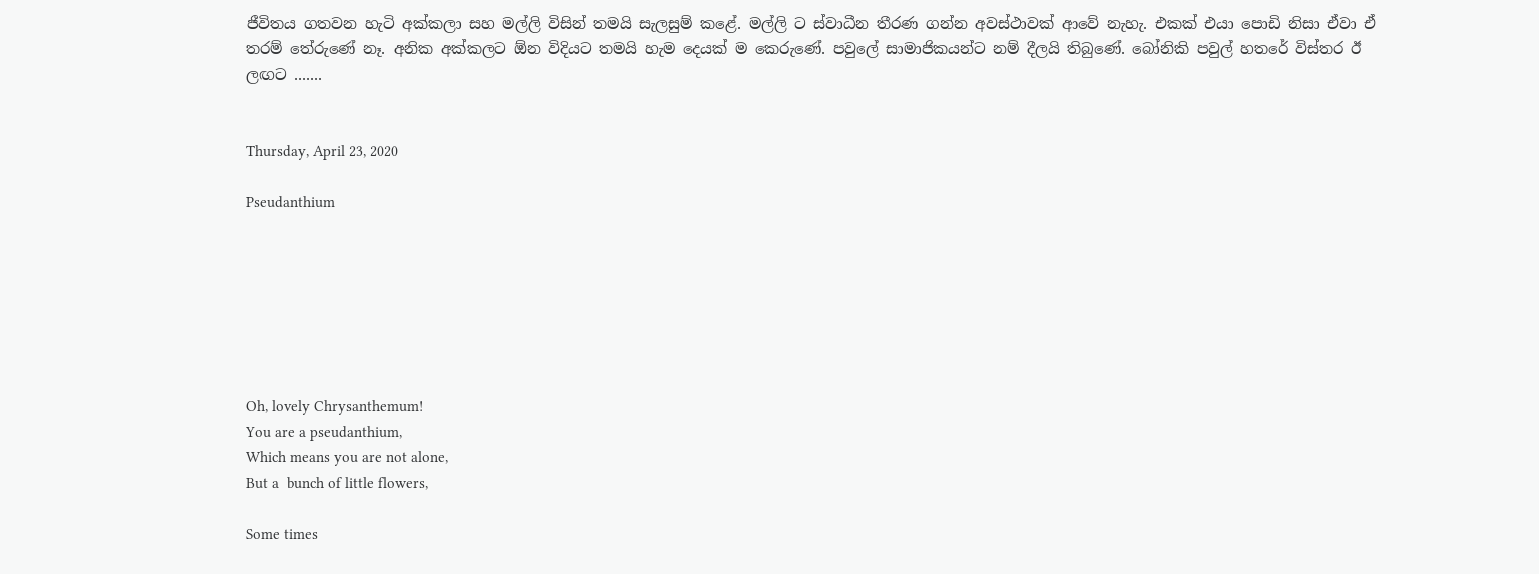ජීවිතය ගතවන හැටි අක්කලා සහ මල්ලි විසින් තමයි සැලසුම් කළේ. මල්ලි ට ස්වාධීන තීරණ ගන්න අවස්ථාවක් ආවේ නැහැ. එකක් එයා පොඩි නිසා ඒවා ඒ තරම් තේරුණේ නෑ. අනික අක්කලට ඕන විදියට තමයි හැම දෙයක් ම කෙරුණේ. පවුලේ සාමාජිකයන්ට නම් දීලයි තිබුණේ. බෝනිකි පවුල් හතරේ විස්තර ඊ ලඟට .......


Thursday, April 23, 2020

Pseudanthium







Oh, lovely Chrysanthemum!
You are a pseudanthium,
Which means you are not alone,
But a  bunch of little flowers,

Some times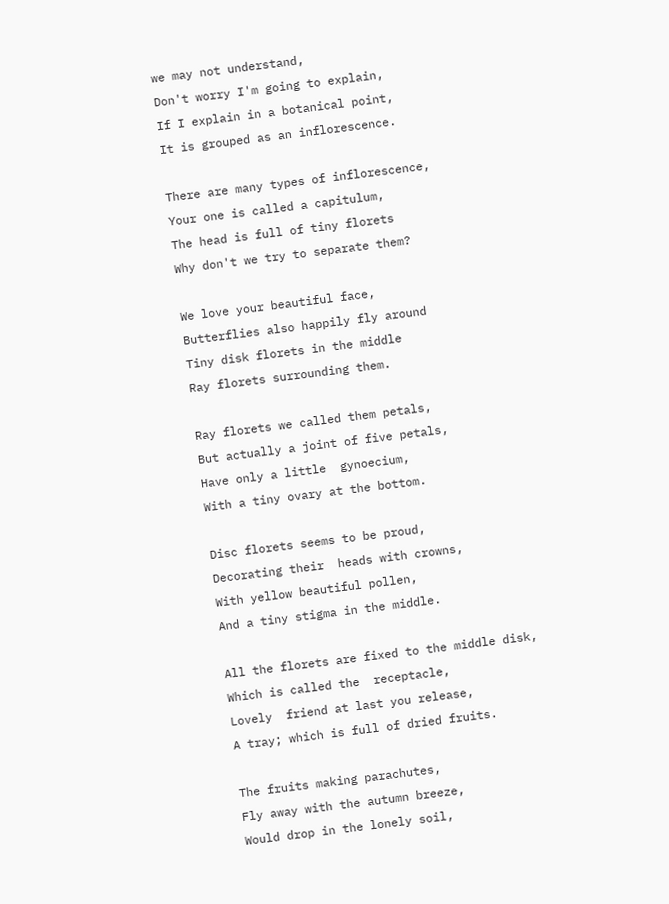we may not understand,
Don't worry I'm going to explain,
If I explain in a botanical point,
It is grouped as an inflorescence.

There are many types of inflorescence,
Your one is called a capitulum,
The head is full of tiny florets
Why don't we try to separate them?

We love your beautiful face,
Butterflies also happily fly around
Tiny disk florets in the middle
Ray florets surrounding them.

Ray florets we called them petals,
But actually a joint of five petals,
Have only a little  gynoecium,
With a tiny ovary at the bottom.

Disc florets seems to be proud,
Decorating their  heads with crowns,
With yellow beautiful pollen,
And a tiny stigma in the middle.

All the florets are fixed to the middle disk,
Which is called the  receptacle,
Lovely  friend at last you release,
A tray; which is full of dried fruits.

The fruits making parachutes,
Fly away with the autumn breeze,
Would drop in the lonely soil,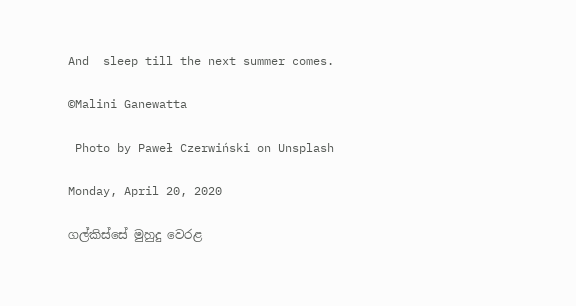And  sleep till the next summer comes.

©Malini Ganewatta

 Photo by Paweł Czerwiński on Unsplash

Monday, April 20, 2020

ගල්කිස්සේ මුහුදු වෙරළ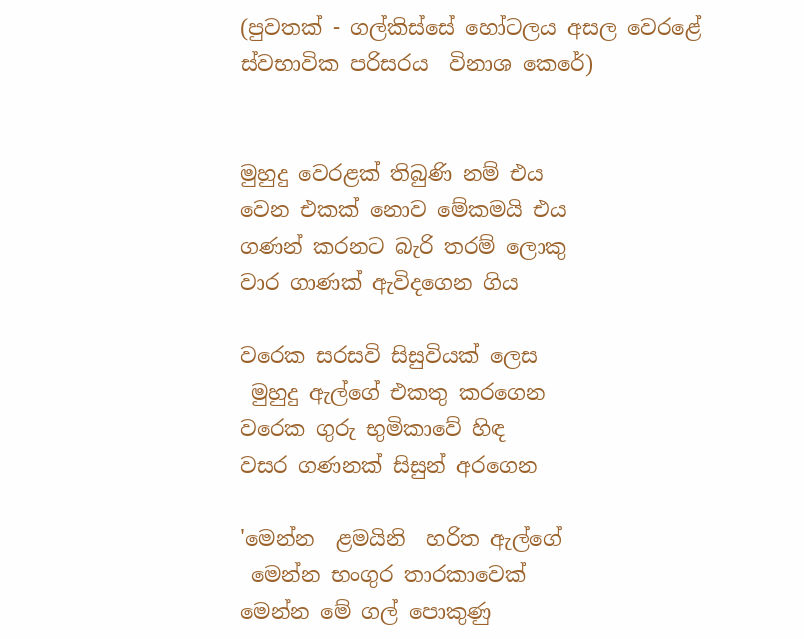(පුවතක් - ගල්කිස්සේ හෝටලය අසල වෙරළේ ස්වභාවික පරිසරය  විනාශ කෙරේ)


මුහුදු වෙරළක් තිබුණි නම් එය
වෙන එකක් නොව මේකමයි එය
ගණන් කරනට බැරි තරම් ලොකු
වාර ගාණක් ඇවිදගෙන ගිය

වරෙක සරසවි සිසුවියක් ලෙස
 මුහුදු ඇල්ගේ එකතු කරගෙන
වරෙක ගුරු භුමිකාවේ හිඳ
වසර ගණනක් සිසුන් අරගෙන

'මෙන්න  ළමයිනි  හරිත ඇල්ගේ
 මෙන්න භංගුර තාරකාවෙක්
මෙන්න මේ ගල් පොකුණු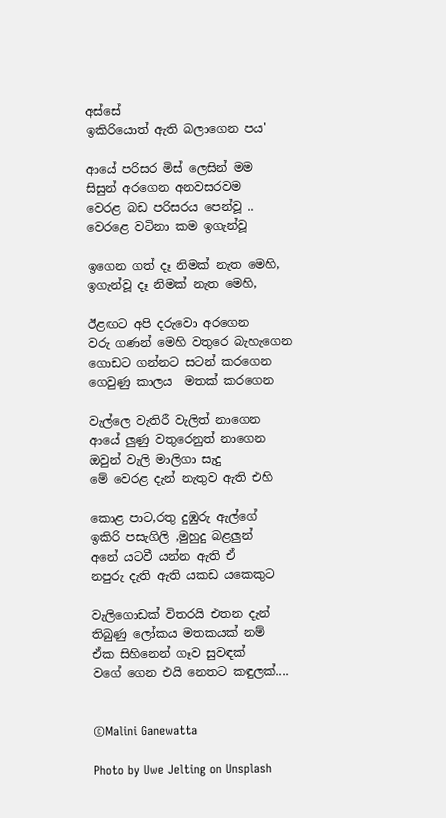අස්සේ
ඉකිරියොත් ඇති බලාගෙන පය'

ආයේ පරිසර මිස් ලෙසින් මම
සිසුන් අරගෙන අනවසරවම
වෙරළ බඩ පරිසරය පෙන්වූ ..
වෙරළෙ වටිනා කම ඉගැන්වූ

ඉගෙන ගත් දෑ නිමක් නැත මෙහි,
ඉගැන්වූ දෑ නිමක් නැත මෙහි,

ඊළඟට අපි දරුවො අරගෙන
වරු ගණන් මෙහි වතුරෙ බැහැගෙන
ගොඩට ගන්නට සටන් කරගෙන
ගෙවුණු කාලය  මතක් කරගෙන

වැල්ලෙ වැතිරී වැලිත් නාගෙන
ආයේ ලුණු වතුරෙනුත් නාගෙන
ඔවුන් වැලි මාලිගා සැදු
මේ වෙරළ දැන් නැතුව ඇති එහි

කොළ පාට,රතු දුඹුරු ඇල්ගේ
ඉකිරි පසැගිලි ,මුහුදු බළලුන්
අනේ යටවී යන්න ඇති ඒ
නපුරු දැති ඇති යකඩ යකෙකුට

වැලිගොඩක් විතරයි එතන දැන්
තිබුණු ලෝකය මතකයක් නම්
ඒක සිහිනෙන් ගෑව සුවඳක්
වගේ ගෙන එයි නෙතට කඳුලක්....


©Malini Ganewatta

Photo by Uwe Jelting on Unsplash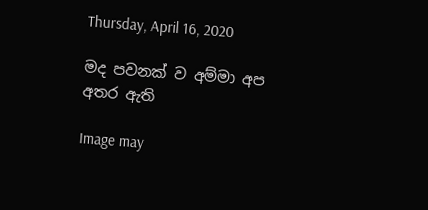Thursday, April 16, 2020

මද පවනක් ව අම්මා අප අතර ඇති

Image may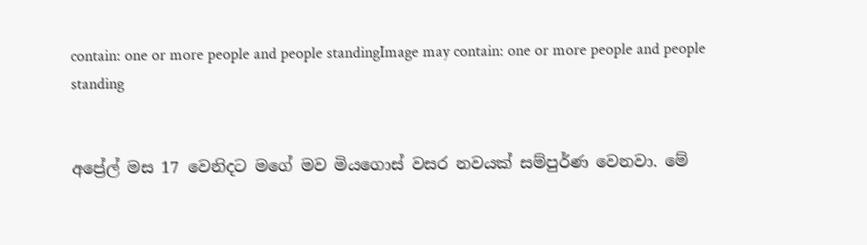contain: one or more people and people standingImage may contain: one or more people and people standing


අප්‍රේල් මස 17 වෙනිදට මගේ මව මියගොස් වසර නවයක් සම්පුර්ණ වෙනවා. මේ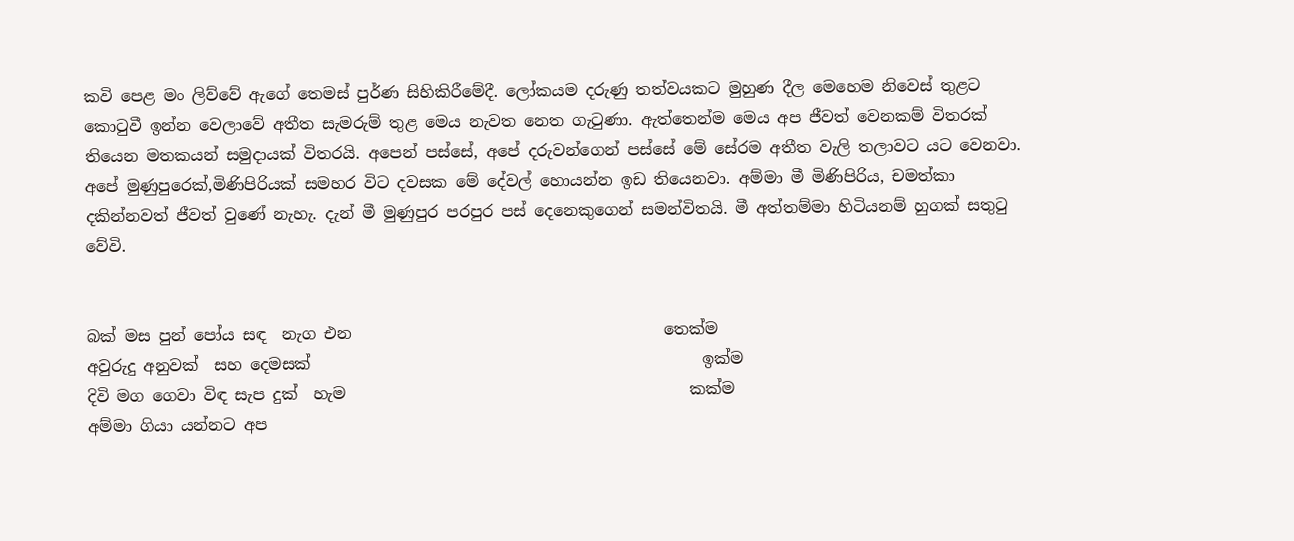කවි පෙළ මං ලිව්වේ ඇගේ තෙමස් පුර්ණ සිහිකිරීමේදී. ලෝකයම දරුණු තත්වයකට මුහුණ දීල මෙහෙම නිවෙස් තුළට කොටුවී ඉන්න වෙලාවේ අතීත සැමරුම් තුළ මෙය නැවත නෙත ගැටුණා. ඇත්තෙන්ම මෙය අප ජීවත් වෙනකම් විතරක් තියෙන මතකයන් සමුදායක් විතරයි. අපෙන් පස්සේ, අපේ දරුවන්ගෙන් පස්සේ මේ සේරම අතීත වැලි තලාවට යට වෙනවා. අපේ මුණුපුරෙක්,මිණිපිරියක් සමහර විට දවසක මේ දේවල් හොයන්න ඉඩ තියෙනවා. අම්මා මී මිණිපිරිය, චමත්කා  දකින්නවත් ජීවත් වුණේ නැහැ. දැන් මී මුණුපුර පරපුර පස් දෙනෙකුගෙන් සමන්විතයි. මී අත්තම්මා හිටියනම් හුගක් සතුටු වේවි.


බක් මස පුන් පෝය සඳ  නැග එන                                       තෙක්ම
අවුරුදු අනුවක්  සහ දෙමසක්                                                 ඉක්ම
දිවි මග ගෙවා විඳ සැප දුක්  හැම                                           කක්ම
අම්මා ගියා යන්නට අප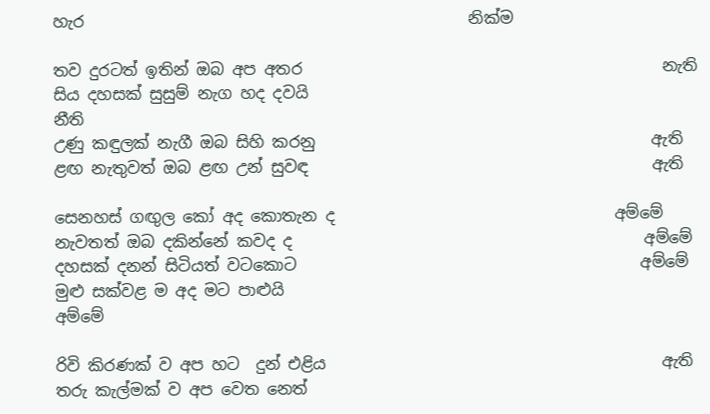හැර                                                නික්ම

තව දුරටත් ඉතින් ඔබ අප අතර                                             නැති
සිය දහසක් සුසුම් නැග හද දවයි                                             නීති
උණු කඳුලක් නැගී ඔබ සිහි කරනු                                          ඇති
ළඟ නැතුවත් ඔබ ළඟ උන් සුවඳ                                           ඇති

සෙනහස් ගඟුල කෝ අද කොතැන ද                                   අම්මේ
නැවතත් ඔබ දකින්නේ කවද ද                                            අම්මේ
දහසක් දනන් සිටියත් වටකොට                                           අම්මේ
මුළු සක්වළ ම අද මට පාළුයි                                               අම්මේ

රිවි කිරණක් ව අප හට  දුන් එළිය                                          ඇති
තරු කැල්මක් ව අප වෙත නෙත්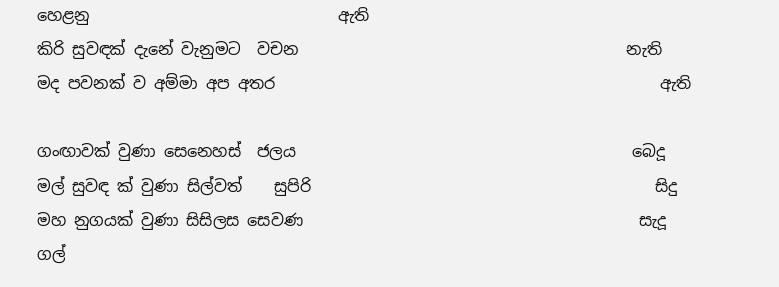හෙළනු                               ඇති
කිරි සුවඳක් දැනේ වැනුමට  වචන                                         නැති
මද පවනක් ව අම්මා අප අතර                                                ඇති

ගංඟාවක් වුණා සෙනෙහස්  ජලය                                          බෙදූ
මල් සුවඳ ක් වුණා සිල්වත්    සුපිරි                                           සිදු
මහ නුගයක් වුණා සිසිලස සෙවණ                                          සැදූ
ගල්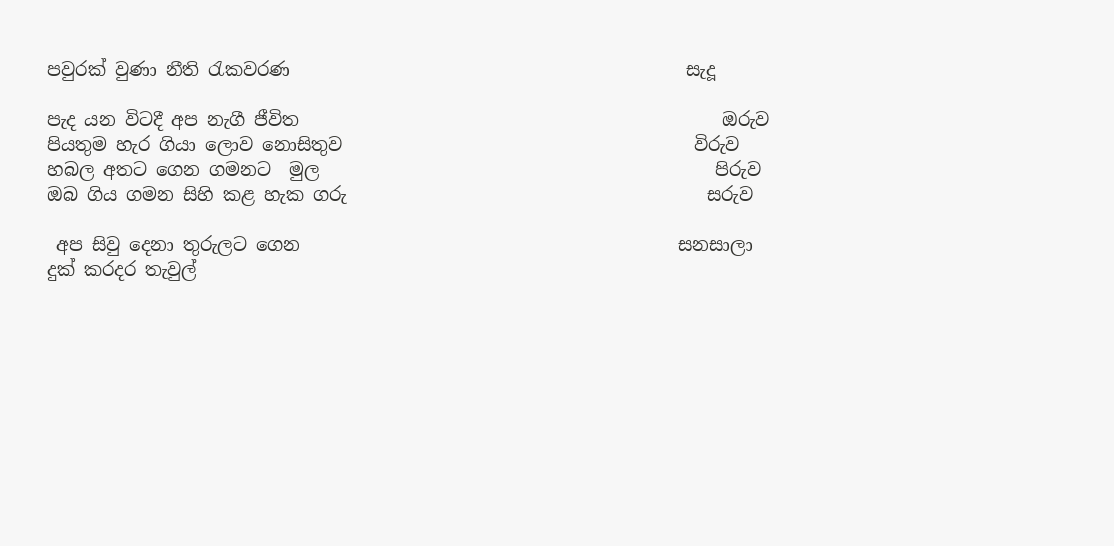පවුරක් වුණා නීති රැකවරණ                                            සැදූ

පැද යන විටදී අප නැගී ජීවිත                                               ඔරුව
පියතුම හැර ගියා ලොව නොසිතුව                                       විරුව
හබල අතට ගෙන ගමනට  මුල                                            පිරුව
ඔබ ගිය ගමන සිහි කළ හැක ගරු                                        සරුව

 අප සිවු දෙනා තුරුලට ගෙන                                          සනසාලා
දුක් කරදර තැවුල්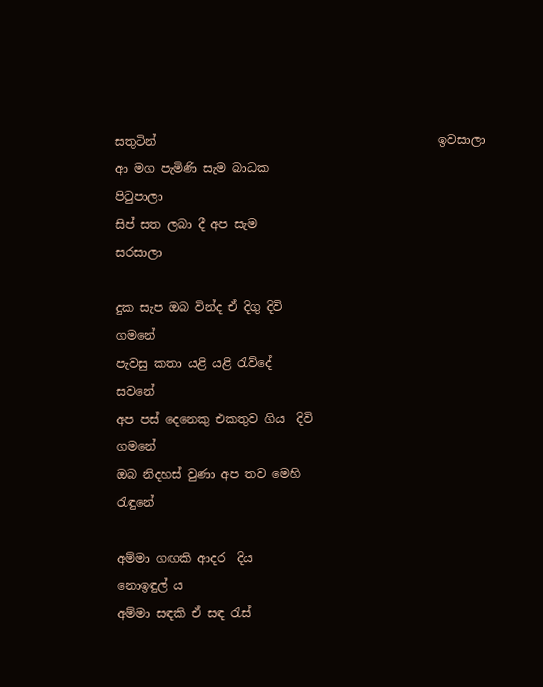සතුටින්                                               ඉවසාලා
ආ මග පැමිණි සැම බාධක                                              පිටුපාලා
සිප් සත ලබා දී අප සැම                                                  සරසාලා

දුක සැප ඔබ වින්ද ඒ දිගු දිවි                                            ගමනේ
පැවසු කතා යළි යළි රැව්දේ                                             සවනේ
අප පස් දෙනෙකු එකතුව ගිය  දිවි                                    ගමනේ
ඔබ නිදහස් වුණා අප තව මෙහි                                        රැඳුනේ

අම්මා ගඟකි ආදර  දිය                                             නොඉඳුල් ය
අම්මා සඳකි ඒ සඳ රැස්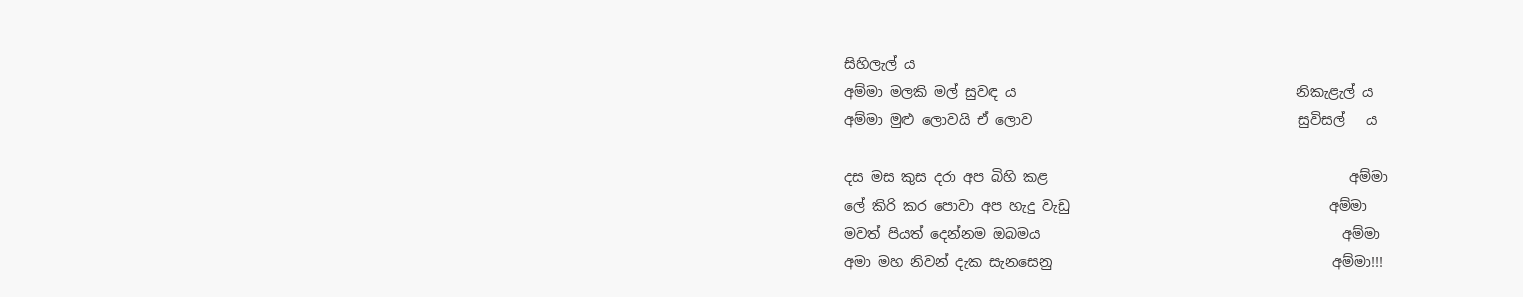සිහිලැල් ය
අම්මා මලකි මල් සුවඳ ය                                        නිකැළැල් ය
අම්මා මුළු ලොවයි ඒ ලොව                                      සුවිසල්   ය

දස මස කුස දරා අප බිහි කළ                                           අම්මා
ලේ කිරි කර පොවා අප හැදු වැඩු                                     අම්මා
මවත් පියත් දෙන්නම ඔබමය                                           අම්මා
අමා මහ නිවන් දැක සැනසෙනු                                        අම්මා!!!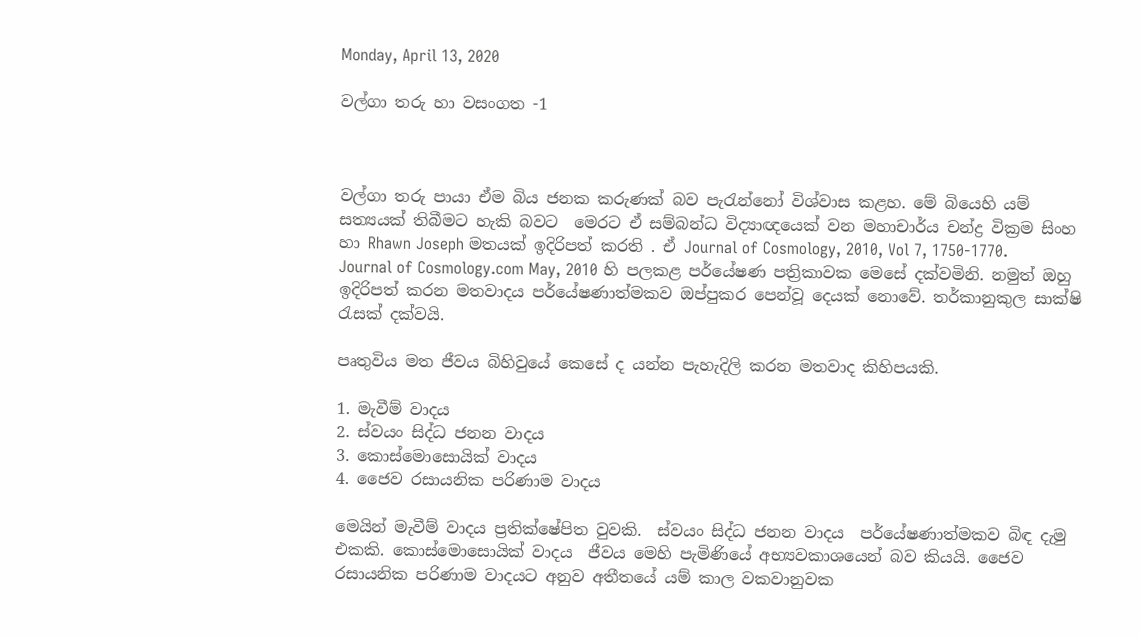Monday, April 13, 2020

වල්ගා තරු හා වසංගත -1



වල්ගා තරු පායා ඒම බිය ජනක කරුණක් බව පැරැන්නෝ විශ්වාස කළහ. මේ බියෙහි යම් සත්‍යයක් තිබීමට හැකි බවට  මෙරට ඒ සම්බන්ධ විද්‍යාඥයෙක් වන මහාචාර්ය චන්ද්‍ර වික්‍රම සිංහ හා Rhawn Joseph මතයක් ඉදිරිපත් කරති . ඒ Journal of Cosmology, 2010, Vol 7, 1750-1770. Journal of Cosmology.com May, 2010 හි පලකළ පර්යේෂණ පත්‍රිකාවක මෙසේ දක්වමිනි. නමුත් ඔහු ඉදිරිපත් කරන මතවාදය පර්යේෂණාත්මකව ඔප්පුකර පෙන්වූ දෙයක් නොවේ. තර්කානුකුල සාක්ෂි රැසක් දක්වයි.

පෘතුවිය මත ජීවය බිහිවුයේ කෙසේ ද යන්න පැහැදිලි කරන මතවාද කිහිපයකි.

1. මැවීම් වාදය
2. ස්වයං සිද්ධ ජනන වාදය
3. කොස්මොසොයික් වාදය
4. ජෛව රසායනික පරිණාම වාදය

මෙයින් මැවීම් වාදය ප්‍රතික්ෂේපිත වුවකි.  ස්වයං සිද්ධ ජනන වාදය  පර්යේෂණාත්මකව බිඳ දැමු එකකි. කොස්මොසොයික් වාදය  ජීවය මෙහි පැමිණියේ අභ්‍යවකාශයෙන් බව කියයි. ජෛව රසායනික පරිණාම වාදයට අනුව අතීතයේ යම් කාල වකවානුවක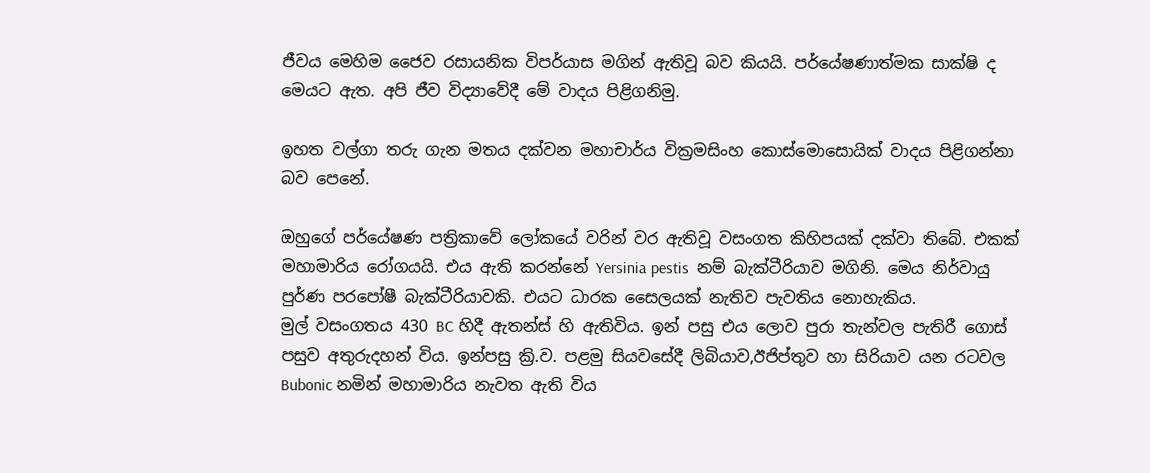ජීවය මෙහිම ජෛව රසායනික විපර්යාස මගින් ඇතිවූ බව කියයි. පර්යේෂණාත්මක සාක්ෂි ද මෙයට ඇත. අපි ජීව විද්‍යාවේදී මේ වාදය පිළිගනිමු.

ඉහත වල්ගා තරු ගැන මතය දක්වන මහාචාර්ය වික්‍රමසිංහ කොස්මොසොයික් වාදය පිළිගන්නා බව පෙනේ.

ඔහුගේ පර්යේෂණ පත්‍රිකාවේ ලෝකයේ වරින් වර ඇතිවූ වසංගත කිහිපයක් දක්වා තිබේ. එකක් මහාමාරිය රෝගයයි. එය ඇති කරන්නේ Yersinia pestis  නම් බැක්ටීරියාව මගිනි. මෙය නිර්වායු පුර්ණ පරපෝෂී බැක්ටීරියාවකි. එයට ධාරක සෛලයක් නැතිව පැවතිය නොහැකිය.
මුල් වසංගතය 430 BC හිදී ඇතන්ස් හි ඇතිවිය. ඉන් පසු එය ලොව පුරා තැන්වල පැතිරී ගොස් පසුව අතුරුදහන් විය. ඉන්පසු ක්‍රි.ව. පළමු සියවසේදී ලිබියාව,ඊජිප්තුව හා සිරියාව යන රටවල Bubonic නමින් මහාමාරිය නැවත ඇති විය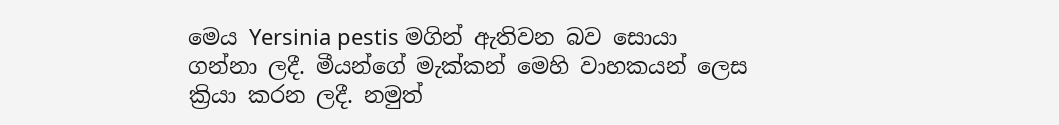මෙය Yersinia pestis මගින් ඇතිවන බව සොයා ගන්නා ලදී. මීයන්ගේ මැක්කන් මෙහි වාහකයන් ලෙස ක්‍රියා කරන ලදී. නමුත්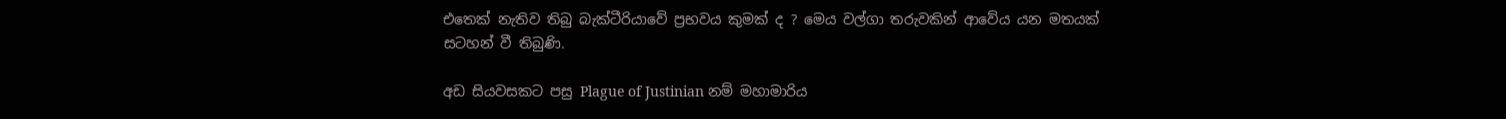එතෙක් නැතිව තිබු බැක්ටීරියාවේ ප්‍රභවය කුමක් ද ? මෙය වල්ගා තරුවකින් ආවේය යන මතයක් සටහන් වී තිබුණි.

අඩ සියවසකට පසු Plague of Justinian නම් මහාමාරිය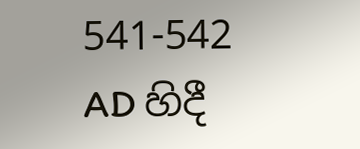541-542 AD හිදී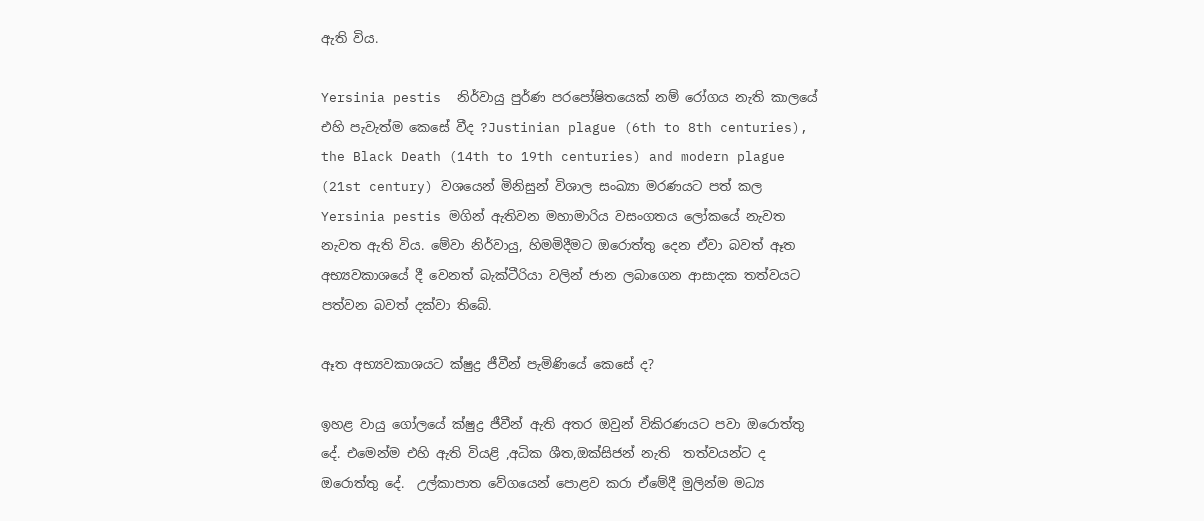ඇති විය.

Yersinia pestis  නිර්වායු පුර්ණ පරපෝෂිතයෙක් නම් රෝගය නැති කාලයේ එහි පැවැත්ම කෙසේ වීද ?Justinian plague (6th to 8th centuries), the Black Death (14th to 19th centuries) and modern plague (21st century) වශයෙන් මිනිසුන් විශාල සංඛ්‍යා මරණයට පත් කල Yersinia pestis මගින් ඇතිවන මහාමාරිය වසංගතය ලෝකයේ නැවත නැවත ඇති විය. මේවා නිර්වායු, හිමමිදීමට ඔරොත්තු දෙන ඒවා බවත් ඈත අභ්‍යවකාශයේ දී වෙනත් බැක්ටීරියා වලින් ජාන ලබාගෙන ආසාදක තත්වයට පත්වන බවත් දක්වා තිබේ.

ඈත අභ්‍යවකාශයට ක්ෂුද්‍ර ජීවීන් පැමිණියේ කෙසේ ද?

ඉහළ වායු ගෝලයේ ක්ෂුද්‍ර ජීවීන් ඇති අතර ඔවුන් විකිරණයට පවා ඔරොත්තු දේ. එමෙන්ම එහි ඇති වියළි ,අධික ශීත,ඔක්සිජන් නැති  තත්වයන්ට ද ඔරොත්තු දේ.  උල්කාපාත වේගයෙන් පොළව කරා ඒමේදී මුලින්ම මධ්‍ය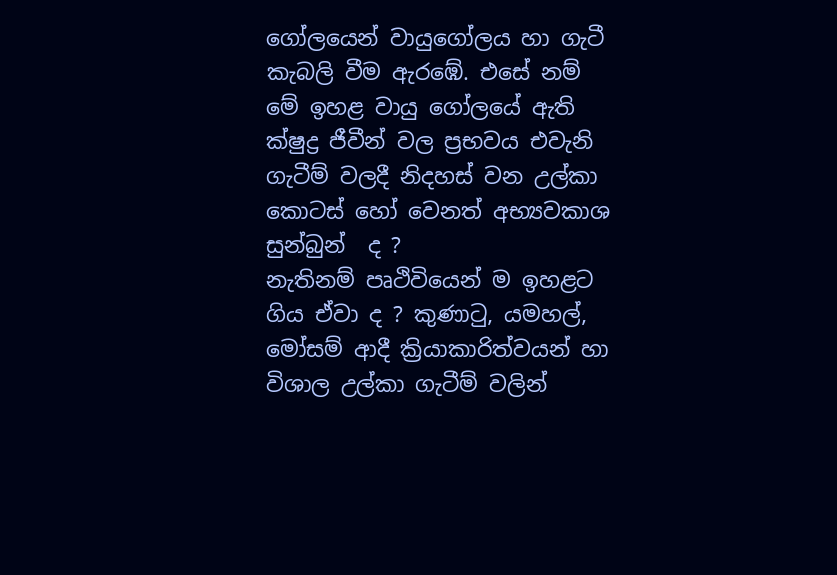ගෝලයෙන් වායුගෝලය හා ගැටී කැබලි වීම ඇරඹේ. එසේ නම් මේ ඉහළ වායු ගෝලයේ ඇති ක්ෂුද්‍ර ජීවීන් වල ප්‍රභවය එවැනි ගැටීම් වලදී නිදහස් වන උල්කා කොටස් හෝ වෙනත් අභ්‍යවකාශ සුන්බුන්  ද ?
නැතිනම් පෘථිවියෙන් ම ඉහළට ගිය ඒවා ද ? කුණාටු, යමහල්, මෝසම් ආදී ක්‍රියාකාරිත්වයන් හා විශාල උල්කා ගැටීම් වලින්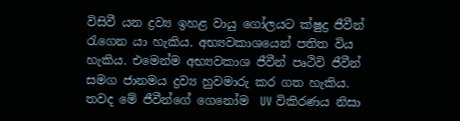විසිවී යන ද්‍රව්‍ය ඉහළ වායු ගෝලයට ක්ෂුද්‍ර ජීවීන් රැගෙන යා හැකිය. අභ්‍යවකාශයෙන් පතිත විය හැකිය. එමෙන්ම අභ්‍යවකාශ ජීවීන් පෘථිවි ජීවීන් සමග ජානමය ද්‍රව්‍ය හුවමාරු කර ගත හැකිය. තවද මේ ජීවීන්ගේ ගෙනෝම  UV විකිරණය නිසා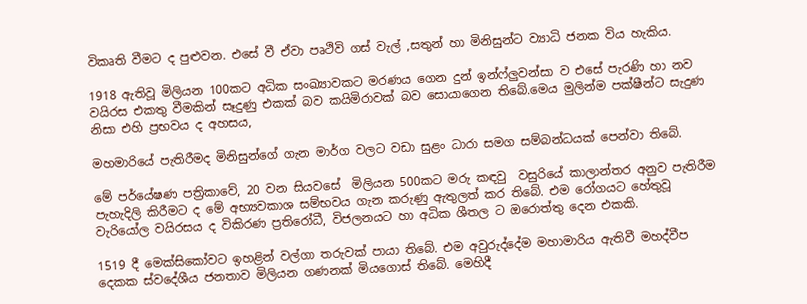විකෘති වීමට ද පුළුවන. එසේ වී ඒවා පෘථිවි ගස් වැල් ,සතුන් හා මිනිසුන්ට ව්‍යාධි ජනක විය හැකිය.

1918 ඇතිවූ මිලියන 100කට අධික සංඛ්‍යාවකට මරණය ගෙන දුන් ඉන්ෆ්ලුවන්සා ව එසේ පැරණි හා නව වයිරස එකතු වීමකින් සෑදුණු එකක් බව කයිමිරාවක් බව සොයාගෙන තිබේ.මෙය මුලින්ම පක්ෂීන්ට සැදුණ නිසා එහි ප්‍රභවය ද අහසය,

මහමාරියේ පැතිරීමද මිනිසුන්ගේ ගැන මාර්ග වලට වඩා සුළං ධාරා සමග සම්බන්ධයක් පෙන්වා තිබේ.

මේ පර්යේෂණ පත්‍රිකාවේ, 20 වන සියවසේ  මිලියන 500කට මරු කඳවු  වසුරියේ කාලාන්තර අනුව පැතිරීම  පැහැදිලි කිරීමට ද මේ අභ්‍යවකාශ සම්භවය ගැන කරුණු ඇතුලත් කර තිබේ. එම රෝගයට හේතුවූ වැරියෝල වයිරසය ද විකිරණ ප්‍රතිරෝධී, විජලනයට හා අධික ශීතල ට ඔරොත්තු දෙන එකකි.

1519 දී මෙක්සිකෝවට ඉහළින් වල්ගා තරුවක් පායා තිබේ. එම අවුරුද්දේම මහාමාරිය ඇතිවී මහද්වීප දෙකක ස්වදේශීය ජනතාව මිලියන ගණනක් මියගොස් තිබේ. මෙහිදී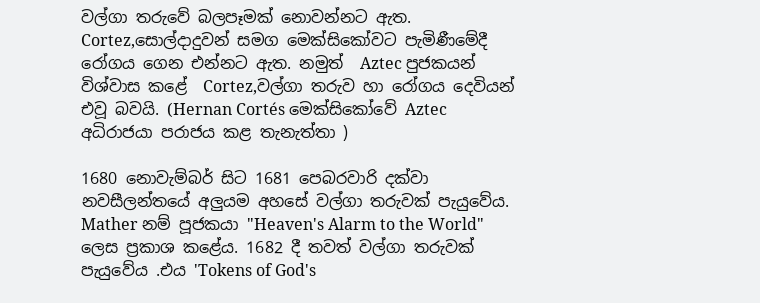වල්ගා තරුවේ බලපෑමක් නොවන්නට ඇත. Cortez,සොල්දාදුවන් සමග මෙක්සිකෝවට පැමිණීමේදී රෝගය ගෙන එන්නට ඇත. නමුත්  Aztec පුජකයන් විශ්වාස කළේ  Cortez,වල්ගා තරුව හා රෝගය දෙවියන් එවූ බවයි. (Hernan Cortés මෙක්සිකෝවේ Aztec අධිරාජයා පරාජය කළ තැනැත්තා )

1680 නොවැම්බර් සිට 1681 පෙබරවාරි දක්වා නවසීලන්තයේ අලුයම අහසේ වල්ගා තරුවක් පැයුවේය. Mather නම් පූජකයා "Heaven's Alarm to the World" ලෙස ප්‍රකාශ කළේය. 1682 දී තවත් වල්ගා තරුවක් පැයුවේය .එය 'Tokens of God's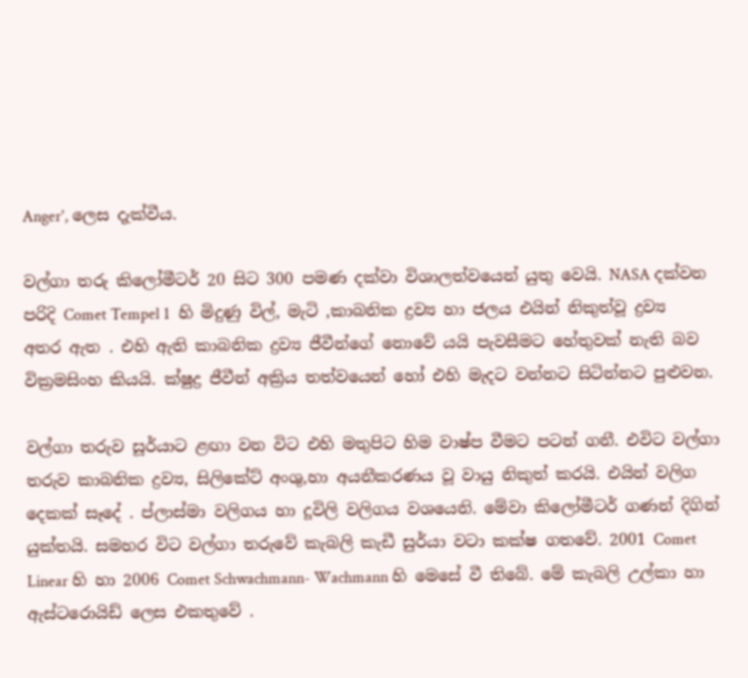Anger', ලෙස දැක්වීය.

වල්ගා තරු කිලෝමීටර් 20 සිට 300 පමණ දක්වා විශාලත්වයෙන් යුතු වෙයි. NASA දක්වන පරිදි Comet Tempel 1  හි මිදුණු විල්, මැටි ,කාබනික ද්‍රව්‍ය හා ජලය එයින් නිකුත්වූ ද්‍රව්‍ය අතර ඇත . එහි ඇති කාබනික ද්‍රව්‍ය ජීවීන්ගේ නොවේ යයි පැවසීමට හේතුවක් නැති බව වික්‍රමසිංහ කියයි. ක්ෂුද්‍ර ජීවීන් අක්‍රිය තත්වයෙන් හෝ එහි මැදට වන්නට සිටින්නට පුළුවන.

වල්ගා තරුව සූර්යාට ළඟා වන විට එහි මතුපිට හිම වාෂ්ප වීමට පටන් ගනී. එවිට වල්ගා තරුව කාබනික ද්‍රව්‍ය, සිලිකේට් අංශු,හා අයනීකරණය වූ වායු නිකුත් කරයි. එයින් වලිග දෙකක් සෑදේ . ප්ලාස්මා වලිගය හා දූවිලි වලිගය වශයෙනි. මේවා කිලෝමීටර් ගණන් දිගින් යුක්තයි. සමහර විට වල්ගා තරුවේ කැබලි කැඩී සුර්යා වටා කක්ෂ ගතවේ. 2001 Comet Linear හි හා 2006 Comet Schwachmann- Wachmann හි මෙසේ වී තිබේ. මේ කැබලි උල්කා හා ඇස්ටරොයිඩ් ලෙස එකතුවේ .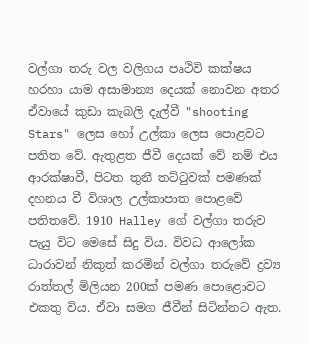වල්ගා තරු වල වලිගය පෘථිවි කක්ෂය හරහා යාම අසාමාන්‍ය දෙයක් නොවන අතර ඒවායේ කුඩා කැබලි දැල්වී "shooting Stars" ලෙස හෝ උල්කා ලෙස පොළවට පතිත වේ. ඇතුළත ජීවී දෙයක් වේ නම් එය ආරක්ෂාවී, පිටත තුනී තට්ටුවක් පමණක් දහනය වී විශාල උල්කාපාත පොළවේ පතිතවේ. 1910 Halley ගේ වල්ගා තරුව පැයු විට මෙසේ සිදු විය. විවධ ආලෝක ධාරාවන් නිකුත් කරමින් වල්ගා තරුවේ ද්‍රව්‍ය රාත්තල් මිලියන 200ක් පමණ පොළොවට එකතු විය. ඒවා සමග ජීවීන් සිටින්නට ඇත.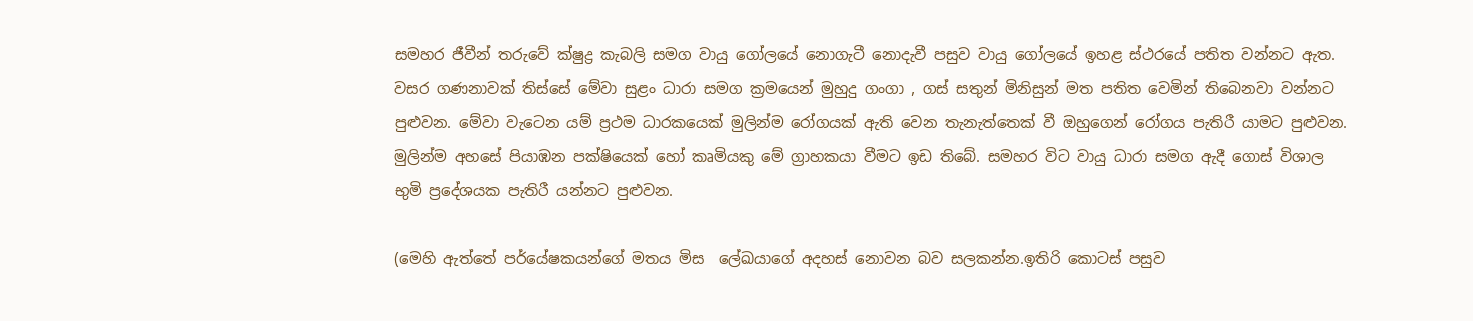සමහර ජීවීන් තරුවේ ක්ෂුද්‍ර කැබලි සමග වායු ගෝලයේ නොගැටී නොදැවී පසුව වායු ගෝලයේ ඉහළ ස්ථරයේ පතිත වන්නට ඇත. වසර ගණනාවක් තිස්සේ මේවා සුළං ධාරා සමග ක්‍රමයෙන් මුහුදු ගංගා , ගස් සතුන් මිනිසුන් මත පතිත වෙමින් තිබෙනවා වන්නට පුළුවන. මේවා වැටෙන යම් ප්‍රථම ධාරකයෙක් මුලින්ම රෝගයක් ඇති වෙන තැනැත්තෙක් වී ඔහුගෙන් රෝගය පැතිරී යාමට පුළුවන. මුලින්ම අහසේ පියාඹන පක්ෂියෙක් හෝ කෘමියකු මේ ග්‍රාහකයා වීමට ඉඩ තිබේ. සමහර විට වායු ධාරා සමග ඇදී ගොස් විශාල භුමි ප්‍රදේශයක පැතිරී යන්නට පුළුවන.

(මෙහි ඇත්තේ පර්යේෂකයන්ගේ මතය මිස  ලේඛයාගේ අදහස් නොවන බව සලකන්න.ඉතිරි කොටස් පසුව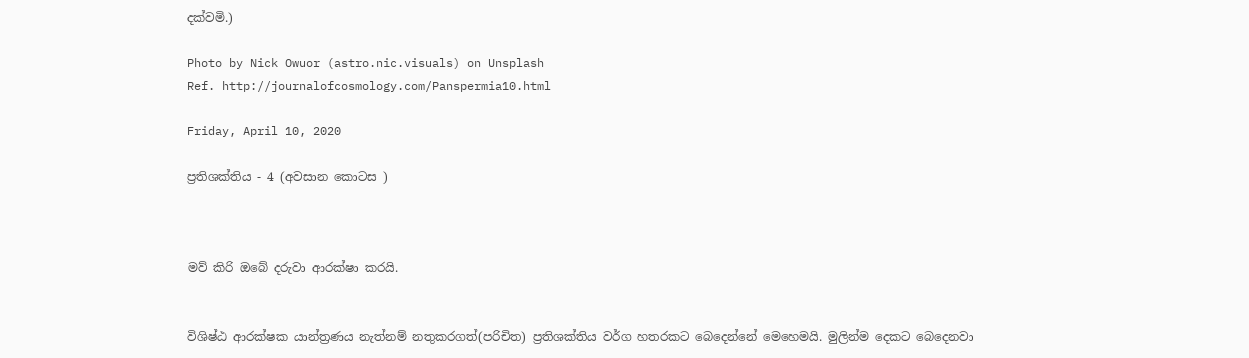දක්වමි.)

Photo by Nick Owuor (astro.nic.visuals) on Unsplash
Ref. http://journalofcosmology.com/Panspermia10.html

Friday, April 10, 2020

ප්‍රතිශක්තිය - 4 (අවසාන කොටස )



මව් කිරි ඔබේ දරුවා ආරක්ෂා කරයි.


විශිෂ්ඨ ආරක්ෂක යාන්ත්‍රණය නැත්නම් නතුකරගත්(පරිචිත) ප්‍රතිශක්තිය වර්ග හතරකට බෙදෙන්නේ මෙහෙමයි. මුලින්ම දෙකට බෙදෙනවා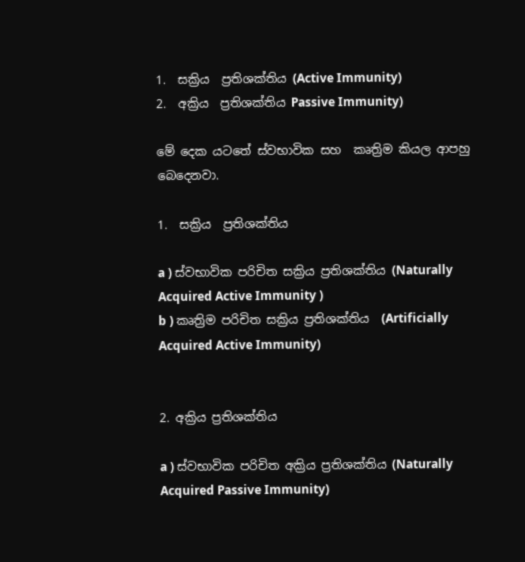1.  සක්‍රිය  ප්‍රතිශක්තිය (Active Immunity)
2.  අක්‍රිය  ප්‍රතිශක්තිය Passive Immunity)

මේ දෙක යටතේ ස්වභාවික සහ  කෘත්‍රිම කියල ආපහු බෙදෙනවා.

1.  සක්‍රිය  ප්‍රතිශක්තිය

a ) ස්වභාවික පරිචිත සක්‍රිය ප්‍රතිශක්තිය (Naturally Acquired Active Immunity )
b ) කෘත්‍රිම පරිචිත සක්‍රිය ප්‍රතිශක්තිය  (Artificially  Acquired Active Immunity)


2. අක්‍රිය ප්‍රතිශක්තිය

a ) ස්වභාවික පරිචිත අක්‍රිය ප්‍රතිශක්තිය (Naturally Acquired Passive Immunity)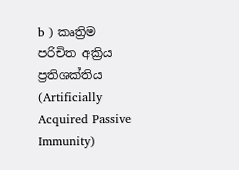b ) කෘත්‍රිම  පරිචිත අක්‍රිය ප්‍රතිශක්තිය (Artificially Acquired Passive Immunity)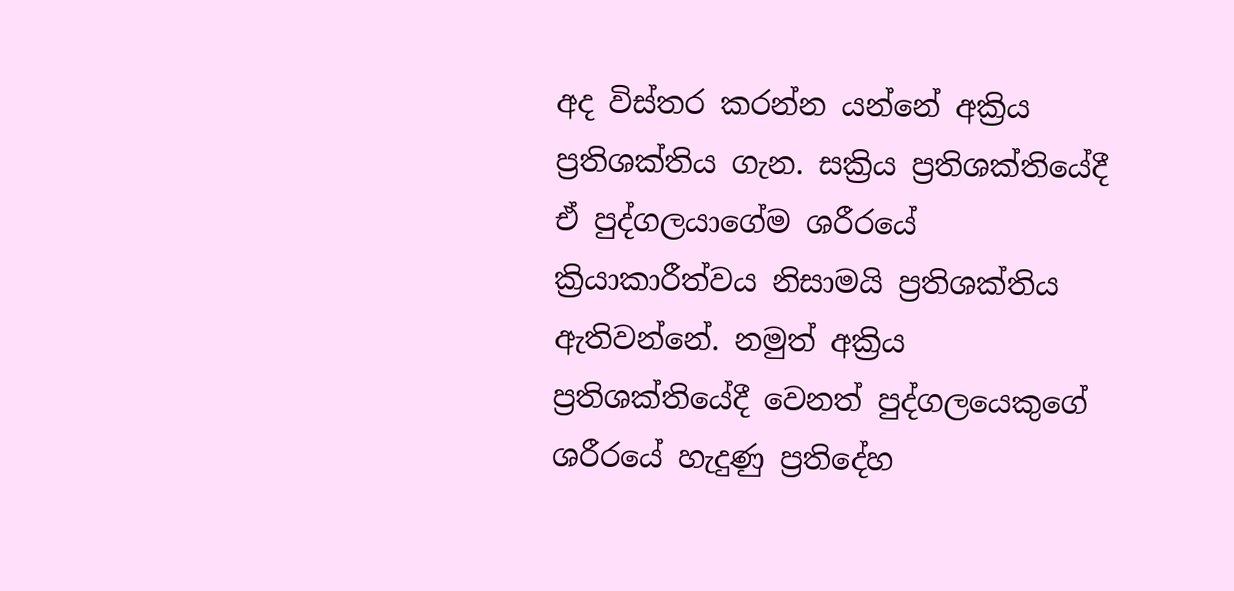අද විස්තර කරන්න යන්නේ අක්‍රිය ප්‍රතිශක්තිය ගැන. සක්‍රිය ප්‍රතිශක්තියේදී ඒ පුද්ගලයාගේම ශරීරයේ ක්‍රියාකාරීත්වය නිසාමයි ප්‍රතිශක්තිය ඇතිවන්නේ. නමුත් අක්‍රිය ප්‍රතිශක්තියේදී වෙනත් පුද්ගලයෙකුගේ ශරීරයේ හැදුණු ප්‍රතිදේහ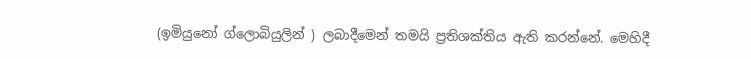(ඉමියුනෝ ග්ලොබියුලින් ) ලබාදීමෙන් තමයි ප්‍රතිශක්තිය ඇති කරන්නේ. මෙහිදී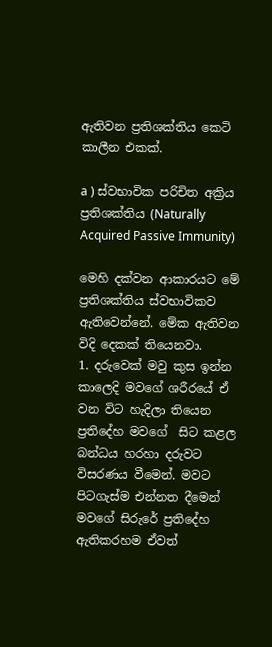ඇතිවන ප්‍රතිශක්තිය කෙටි කාලීන එකක්.

a ) ස්වභාවික පරිචිත අක්‍රිය ප්‍රතිශක්තිය (Naturally Acquired Passive Immunity)

මෙහි දක්වන ආකාරයට මේ ප්‍රතිශක්තිය ස්වභාවිකව ඇතිවෙන්නේ. මේක ඇතිවන විදි දෙකක් තියෙනවා.
1. දරුවෙක් මවු කුස ඉන්න කාලෙදි මවගේ ශරීරයේ ඒ වන විට හැදිලා තියෙන ප්‍රතිදේහ මවගේ  සිට කළල බන්ධය හරහා දරුවට විසරණය වීමෙන්. මවට පිටගැස්ම එන්නත දීමෙන් මවගේ සිරුරේ ප්‍රතිදේහ ඇතිකරහම ඒවත්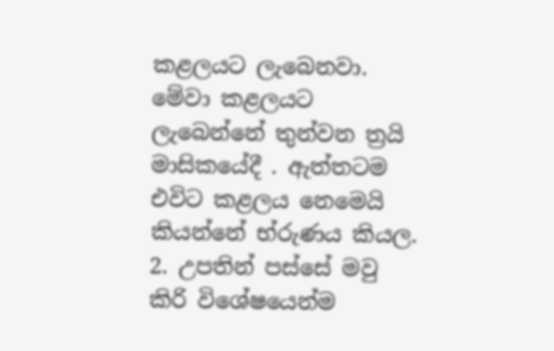කළලයට ලැබෙනවා. මේවා කළලයට ලැබෙන්නේ තුන්වන ත්‍රයි මාසිකයේදී . ඇත්තටම එවිට කළලය නෙමෙයි කියන්නේ භ්රුණය කියල.
2. උපතින් පස්සේ මවු කිරි විශේෂයෙන්ම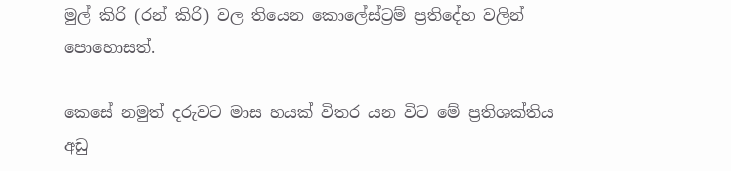මුල් කිරි (රන් කිරි) වල තියෙන කොලේස්ට්‍රම් ප්‍රතිදේහ වලින් පොහොසත්.

කෙසේ නමුත් දරුවට මාස හයක් විතර යන විට මේ ප්‍රතිශක්තිය අඩු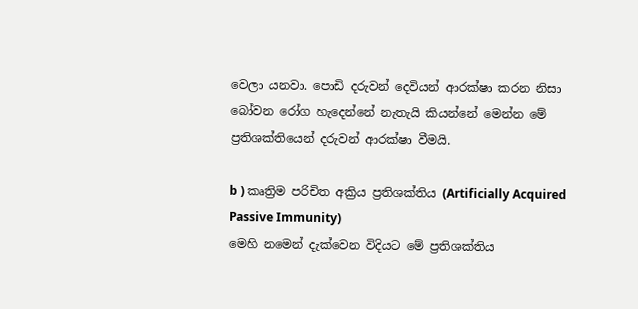වෙලා යනවා. පොඩි දරුවන් දෙවියන් ආරක්ෂා කරන නිසා බෝවන රෝග හැදෙන්නේ නැතැයි කියන්නේ මෙන්න මේ ප්‍රතිශක්තියෙන් දරුවන් ආරක්ෂා වීමයි.

b ) කෘත්‍රිම පරිචිත අක්‍රිය ප්‍රතිශක්තිය (Artificially Acquired Passive Immunity)
මෙහි නමෙන් දැක්වෙන විදියට මේ ප්‍රතිශක්තිය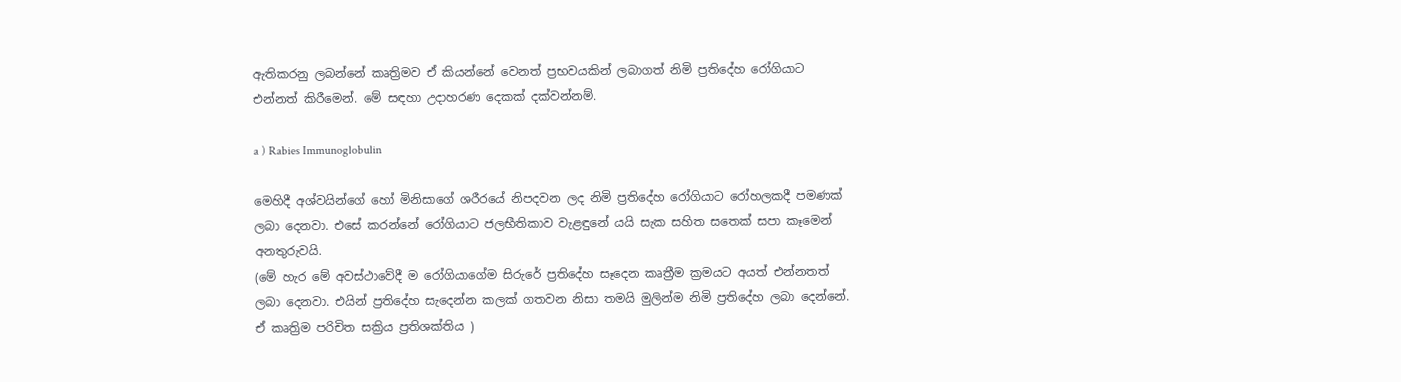ඇතිකරනු ලබන්නේ කෘත්‍රිමව ඒ කියන්නේ වෙනත් ප්‍රභවයකින් ලබාගත් නිමි ප්‍රතිදේහ රෝගියාට එන්නත් කිරීමෙන්. මේ සඳහා උදාහරණ දෙකක් දක්වන්නම්.

a ) Rabies Immunoglobulin

මෙහිදී අශ්වයින්ගේ හෝ මිනිසාගේ ශරීරයේ නිපදවන ලද නිමි ප්‍රතිදේහ රෝගියාට රෝහලකදී පමණක් ලබා දෙනවා. එසේ කරන්නේ රෝගියාට ජලභීතිකාව වැළඳුනේ යයි සැක සහිත සතෙක් සපා කෑමෙන් අනතුරුවයි.
(මේ හැර මේ අවස්ථාවේදී ම රෝගියාගේම සිරුරේ ප්‍රතිදේහ සෑදෙන කෘත්‍රීම ක්‍රමයට අයත් එන්නතත් ලබා දෙනවා. එයින් ප්‍රතිදේහ සැදෙන්න කලක් ගතවන නිසා තමයි මුලින්ම නිමි ප්‍රතිදේහ ලබා දෙන්නේ. ඒ කෘත්‍රිම පරිචිත සක්‍රිය ප්‍රතිශක්තිය )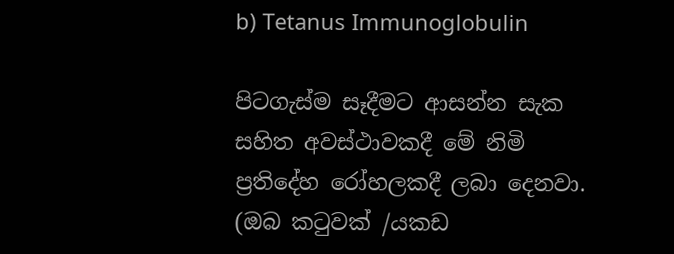b) Tetanus Immunoglobulin

පිටගැස්ම සෑදීමට ආසන්න සැක සහිත අවස්ථාවකදී මේ නිමි ප්‍රතිදේහ රෝහලකදී ලබා දෙනවා. (ඔබ කටුවක් /යකඩ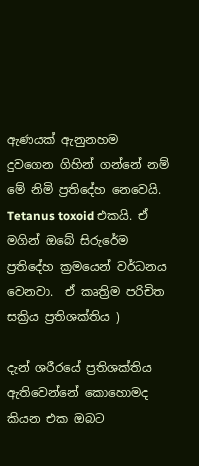ඇණයක් ඇනුනහම දුවගෙන ගිහින් ගන්නේ නම් මේ නිමි ප්‍රතිදේහ නෙවෙයි. Tetanus toxoid එකයි. ඒ මගින් ඔබේ සිරුරේම ප්‍රතිදේහ ක්‍රමයෙන් වර්ධනය වෙනවා.  ඒ කෘත්‍රිම පරිචිත සක්‍රිය ප්‍රතිශක්තිය )

දැන් ශරීරයේ ප්‍රතිශක්තිය ඇතිවෙන්නේ කොහොමද කියන එක ඔබට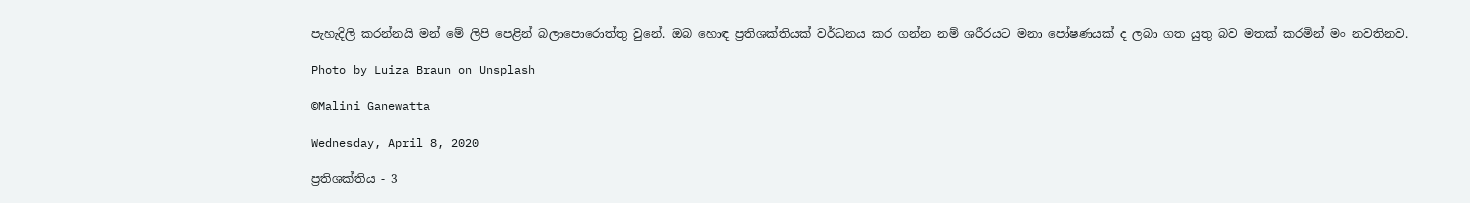පැහැදිලි කරන්නයි මන් මේ ලිපි පෙළින් බලාපොරොත්තු වුනේ. ඔබ හොඳ ප්‍රතිශක්තියක් වර්ධනය කර ගන්න නම් ශරීරයට මනා පෝෂණයක් ද ලබා ගත යුතු බව මතක් කරමින් මං නවතිනව.

Photo by Luiza Braun on Unsplash

©Malini Ganewatta

Wednesday, April 8, 2020

ප්‍රතිශක්තිය - 3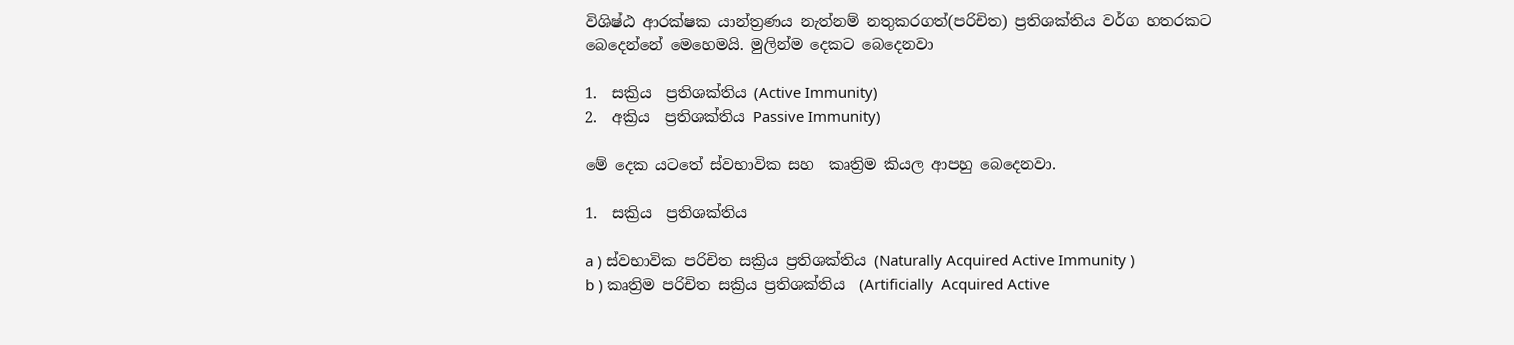විශිෂ්ඨ ආරක්ෂක යාන්ත්‍රණය නැත්නම් නතුකරගත්(පරිචිත) ප්‍රතිශක්තිය වර්ග හතරකට බෙදෙන්නේ මෙහෙමයි. මුලින්ම දෙකට බෙදෙනවා

1.  සක්‍රිය  ප්‍රතිශක්තිය (Active Immunity)
2.  අක්‍රිය  ප්‍රතිශක්තිය Passive Immunity)

මේ දෙක යටතේ ස්වභාවික සහ  කෘත්‍රිම කියල ආපහු බෙදෙනවා.

1.  සක්‍රිය  ප්‍රතිශක්තිය

a ) ස්වභාවික පරිචිත සක්‍රිය ප්‍රතිශක්තිය (Naturally Acquired Active Immunity )
b ) කෘත්‍රිම පරිචිත සක්‍රිය ප්‍රතිශක්තිය  (Artificially  Acquired Active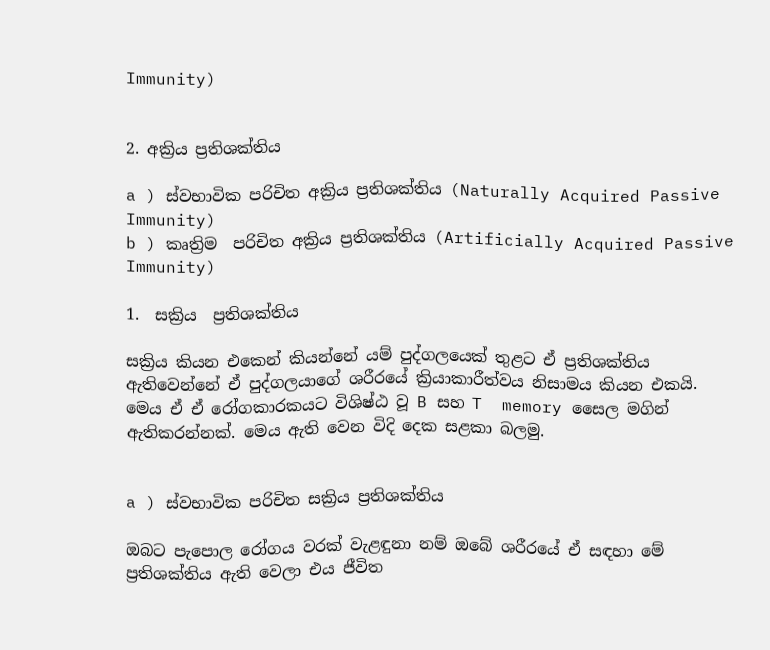Immunity)


2. අක්‍රිය ප්‍රතිශක්තිය

a ) ස්වභාවික පරිචිත අක්‍රිය ප්‍රතිශක්තිය (Naturally Acquired Passive Immunity)
b ) කෘත්‍රිම  පරිචිත අක්‍රිය ප්‍රතිශක්තිය (Artificially Acquired Passive Immunity)

1.  සක්‍රිය  ප්‍රතිශක්තිය

සක්‍රිය කියන එකෙන් කියන්නේ යම් පුද්ගලයෙක් තුළට ඒ ප්‍රතිශක්තිය ඇතිවෙන්නේ ඒ පුද්ගලයාගේ ශරීරයේ ක්‍රියාකාරීත්වය නිසාමය කියන එකයි. මෙය ඒ ඒ රෝගකාරකයට විශිෂ්ඨ වූ B සහ T  memory සෛල මගින් ඇතිකරන්නක්. මෙය ඇති වෙන විදි දෙක සළකා බලමු.


a ) ස්වභාවික පරිචිත සක්‍රිය ප්‍රතිශක්තිය

ඔබට පැපොල රෝගය වරක් වැළඳුනා නම් ඔබේ ශරීරයේ ඒ සඳහා මේ ප්‍රතිශක්තිය ඇති වෙලා එය ජීවිත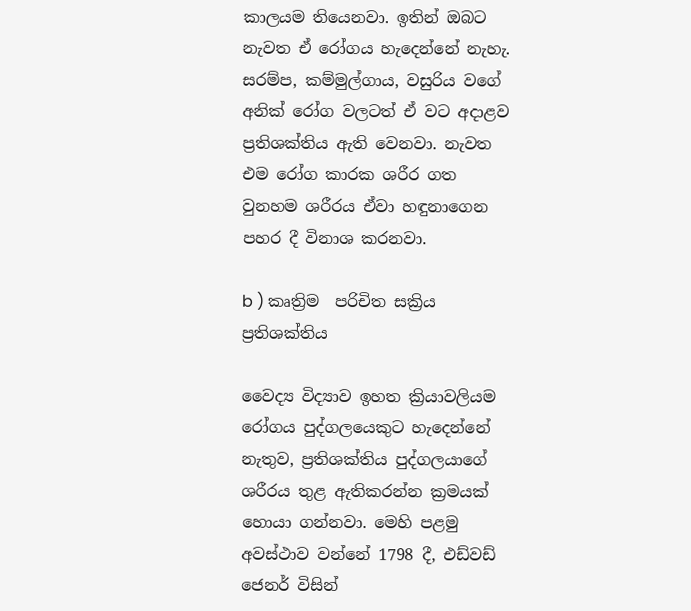කාලයම තියෙනවා. ඉතින් ඔබට නැවත ඒ රෝගය හැදෙන්නේ නැහැ. සරම්ප, කම්මුල්ගාය, වසුරිය වගේ අනික් රෝග වලටත් ඒ වට අදාළව ප්‍රතිශක්තිය ඇති වෙනවා. නැවත එම රෝග කාරක ශරීර ගත වුනහම ශරීරය ඒවා හඳුනාගෙන පහර දී විනාශ කරනවා.

b ) කෘත්‍රිම  පරිචිත සක්‍රිය ප්‍රතිශක්තිය

වෛද්‍ය විද්‍යාව ඉහත ක්‍රියාවලියම රෝගය පුද්ගලයෙකුට හැදෙන්නේ නැතුව, ප්‍රතිශක්තිය පුද්ගලයාගේ ශරීරය තුළ ඇතිකරන්න ක්‍රමයක් හොයා ගන්නවා. මෙහි පළමු අවස්ථාව වන්නේ 1798 දී, එඩ්වඩ් ජෙනර් විසින්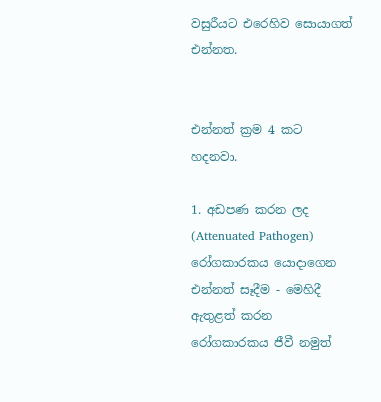වසුරීයට එරෙහිව සොයාගත් එන්නත.


එන්නත් ක්‍රම 4 කට හදනවා.

1. අඩපණ කරන ලද (Attenuated Pathogen) රෝගකාරකය යොදාගෙන එන්නත් සෑදීම - මෙහිදී ඇතුළත් කරන රෝගකාරකය ජීවී නමුත්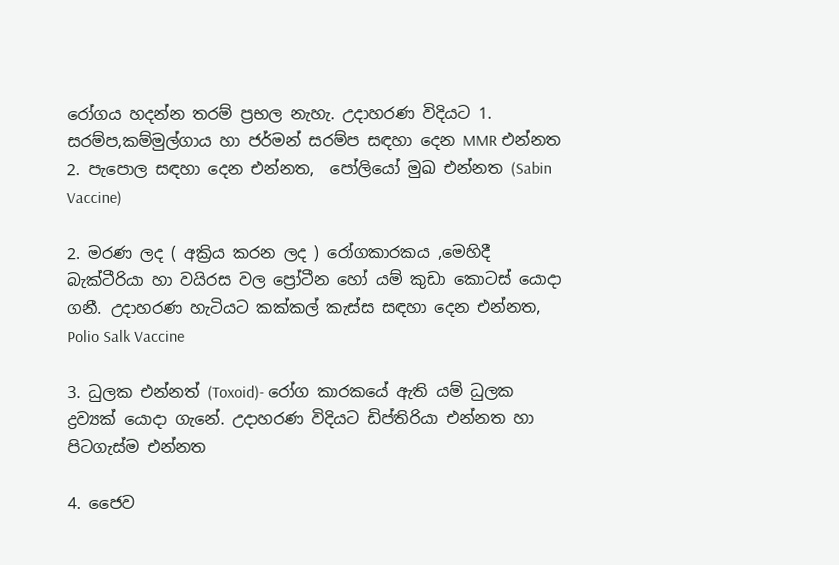රෝගය හදන්න තරම් ප්‍රභල නැහැ. උදාහරණ විදියට 1. සරම්ප,කම්මුල්ගාය හා ජර්මන් සරම්ප සඳහා දෙන MMR එන්නත 2. පැපොල සඳහා දෙන එන්නත,  පෝලියෝ මුඛ එන්නත (Sabin Vaccine)

2. මරණ ලද ( අක්‍රිය කරන ලද ) රෝගකාරකය ,මෙහිදී බැක්ටීරියා හා වයිරස වල ප්‍රෝටීන හෝ යම් කුඩා කොටස් යොදා ගනී. උදාහරණ හැටියට කක්කල් කැස්ස සඳහා දෙන එන්නත, Polio Salk Vaccine

3. ධුලක එන්නත් (Toxoid)- රෝග කාරකයේ ඇති යම් ධුලක ද්‍රව්‍යක් යොදා ගැනේ. උදාහරණ විදියට ඩිප්තිරියා එන්නත හා පිටගැස්ම එන්නත

4. ජෛව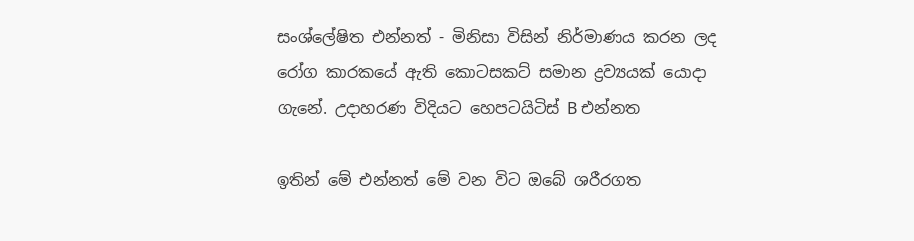සංශ්ලේෂිත එන්නත් - මිනිසා විසින් නිර්මාණය කරන ලද රෝග කාරකයේ ඇති කොටසකට් සමාන ද්‍රව්‍යයක් යොදා ගැනේ. උදාහරණ විදියට හෙපටයිටිස් B එන්නත

ඉතින් මේ එන්නත් මේ වන විට ඔබේ ශරීරගත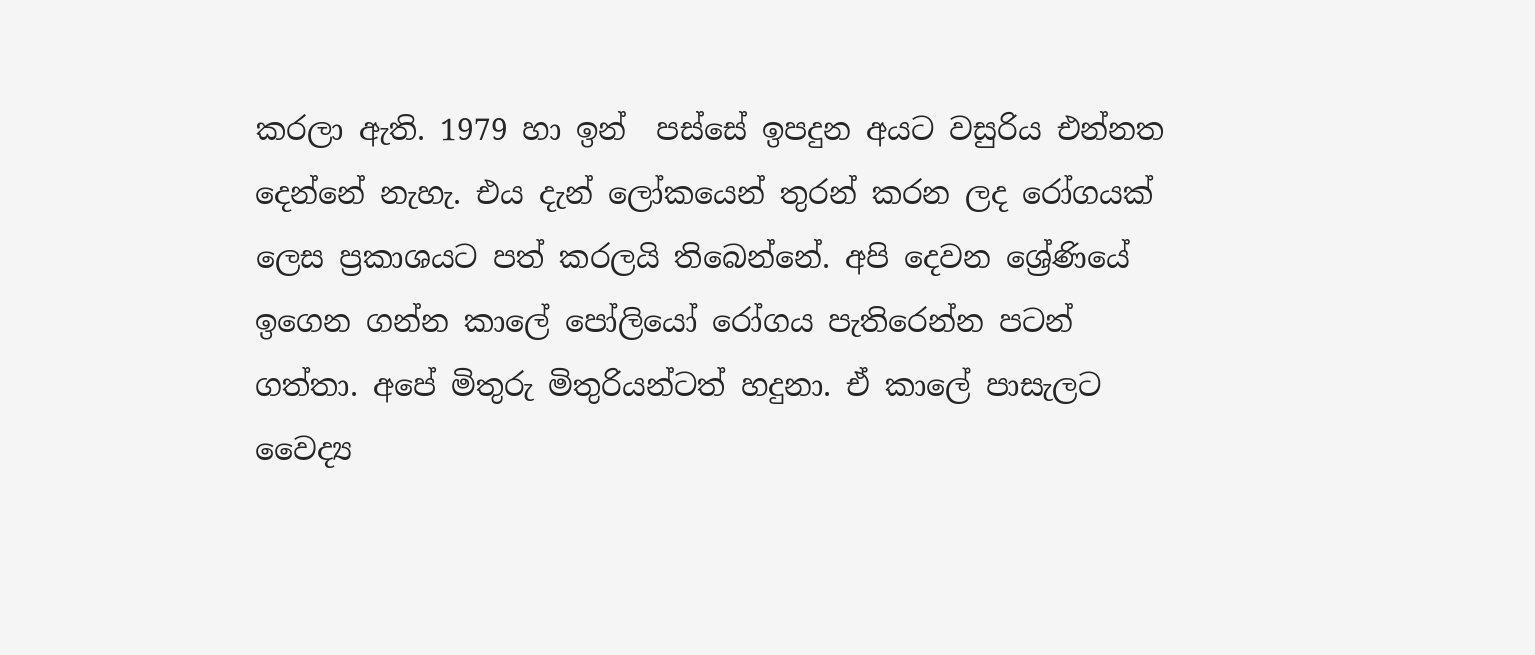කරලා ඇති. 1979 හා ඉන්  පස්සේ ඉපදුන අයට වසුරිය එන්නත දෙන්නේ නැහැ. එය දැන් ලෝකයෙන් තුරන් කරන ලද රෝගයක් ලෙස ප්‍රකාශයට පත් කරලයි තිබෙන්නේ. අපි දෙවන ශ්‍රේණියේ ඉගෙන ගන්න කාලේ පෝලියෝ රෝගය පැතිරෙන්න පටන් ගත්තා. අපේ මිතුරු මිතුරියන්ටත් හදුනා. ඒ කාලේ පාසැලට වෛද්‍ය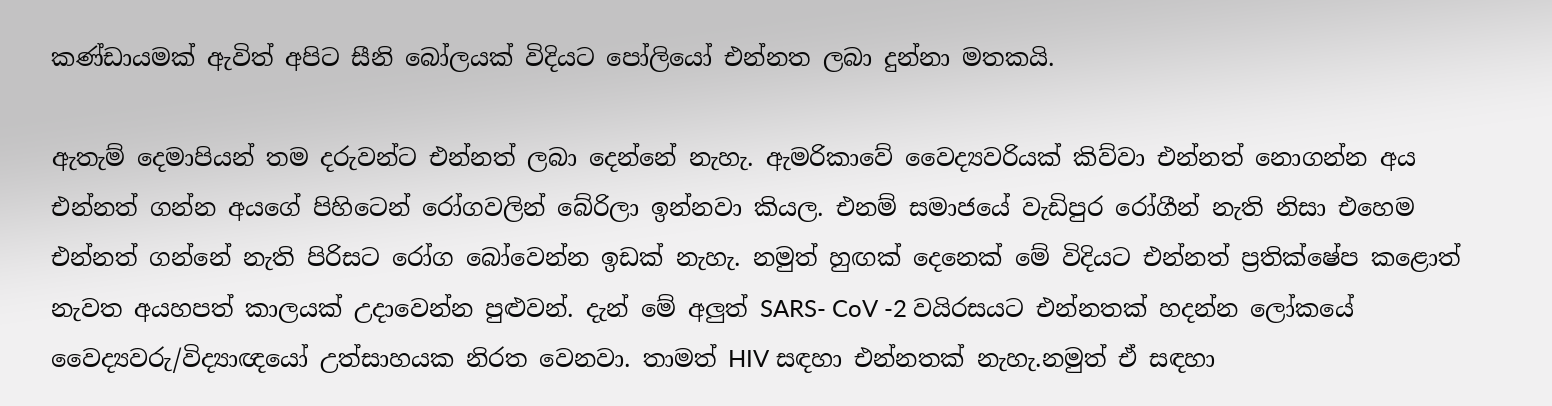කණ්ඩායමක් ඇවිත් අපිට සීනි බෝලයක් විදියට පෝලියෝ එන්නත ලබා දුන්නා මතකයි.

ඇතැම් දෙමාපියන් තම දරුවන්ට එන්නත් ලබා දෙන්නේ නැහැ. ඇමරිකාවේ වෛද්‍යවරියක් කිව්වා එන්නත් නොගන්න අය එන්නත් ගන්න අයගේ පිහිටෙන් රෝගවලින් බේරිලා ඉන්නවා කියල. එනම් සමාජයේ වැඩිපුර රෝගීන් නැති නිසා එහෙම එන්නත් ගන්නේ නැති පිරිසට රෝග බෝවෙන්න ඉඩක් නැහැ. නමුත් හුඟක් දෙනෙක් මේ විදියට එන්නත් ප්‍රතික්ෂේප කළොත් නැවත අයහපත් කාලයක් උදාවෙන්න පුළුවන්. දැන් මේ අලුත් SARS- CoV -2 වයිරසයට එන්නතක් හදන්න ලෝකයේ වෛද්‍යවරු/විද්‍යාඥයෝ උත්සාහයක නිරත වෙනවා. තාමත් HIV සඳහා එන්නතක් නැහැ.නමුත් ඒ සඳහා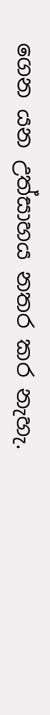ගෙන යන උත්සාහය නතර කර නැහැ.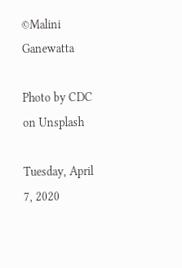©Malini Ganewatta

Photo by CDC on Unsplash

Tuesday, April 7, 2020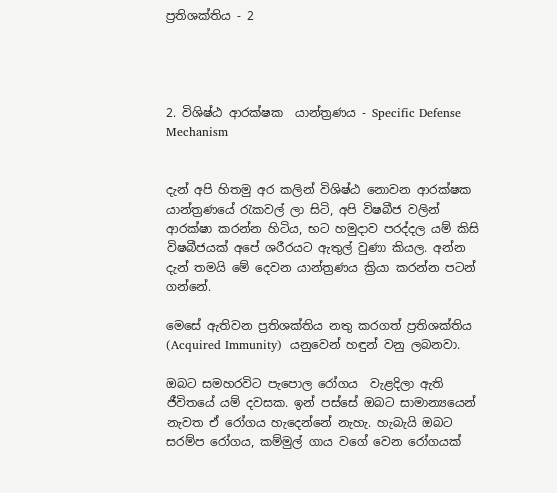ප්‍රතිශක්තිය - 2




2. විශිෂ්ඨ ආරක්ෂක  යාන්ත්‍රණය - Specific Defense Mechanism


දැන් අපි හිතමු අර කලින් විශිෂ්ඨ නොවන ආරක්ෂක යාන්ත්‍රණයේ රැකවල් ලා සිටි, අපි විෂබීජ වලින් ආරක්ෂා කරන්න හිටිය, භට හමුදාව පරද්දල යම් කිසි විෂබීජයක් අපේ ශරීරයට ඇතුල් වුණා කියල. අන්න දැන් තමයි මේ දෙවන යාන්ත්‍රණය ක්‍රියා කරන්න පටන් ගන්නේ.

මෙසේ ඇතිවන ප්‍රතිශක්තිය නතු කරගත් ප්‍රතිශක්තිය (Acquired Immunity)  යනුවෙන් හඳුන් වනු ලබනවා.

ඔබට සමහරවිට පැපොල රෝගය  වැළදිලා ඇති ජීවිතයේ යම් දවසක. ඉන් පස්සේ ඔබට සාමාන්‍යයෙන් නැවත ඒ රෝගය හැදෙන්නේ නැහැ. හැබැයි ඔබට සරම්ප රෝගය, කම්මුල් ගාය වගේ වෙන රෝගයක්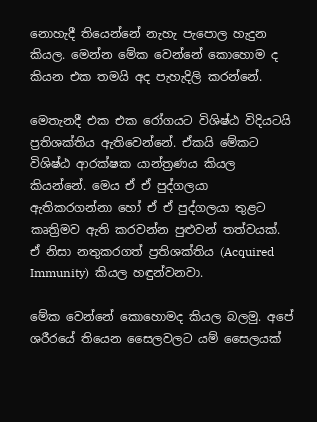නොහැදී තියෙන්නේ නැහැ පැපොල හැදුන කියල. මෙන්න මේක වෙන්නේ කොහොම ද කියන එක තමයි අද පැහැදිලි කරන්නේ.

මෙතැනදී එක එක රෝගයට විශිෂ්ඨ විදියටයි ප්‍රතිශක්තිය ඇතිවෙන්නේ. ඒකයි මේකට විශිෂ්ඨ ආරක්ෂක යාන්ත්‍රණය කියල කියන්නේ. මෙය ඒ ඒ පුද්ගලයා ඇතිකරගන්නා හෝ ඒ ඒ පුද්ගලයා තුළට කෘත්‍රිමව ඇති කරවන්න පුළුවන් තත්වයක්. ඒ නිසා නතුකරගත් ප්‍රතිශක්තිය (Acquired Immunity)  කියල හඳුන්වනවා.

මේක වෙන්නේ කොහොමද කියල බලමු. අපේ ශරීරයේ තියෙන සෛලවලට යම් සෛලයක්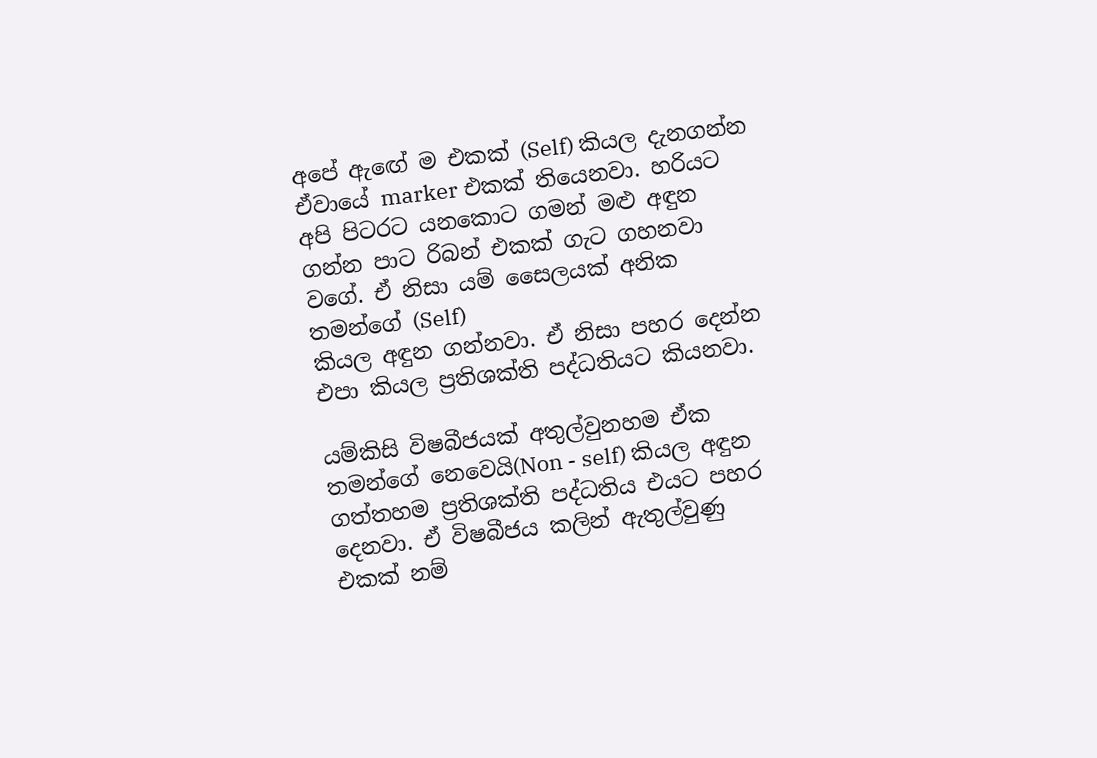අපේ ඇඟේ ම එකක් (Self) කියල දැනගන්න ඒවායේ marker එකක් තියෙනවා. හරියට අපි පිටරට යනකොට ගමන් මළු අඳුන ගන්න පාට රිබන් එකක් ගැට ගහනවා වගේ. ඒ නිසා යම් සෛලයක් අනික තමන්ගේ (Self)
කියල අඳුන ගන්නවා. ඒ නිසා පහර දෙන්න එපා කියල ප්‍රතිශක්ති පද්ධතියට කියනවා.

යම්කිසි විෂබීජයක් අතුල්වුනහම ඒක තමන්ගේ නෙවෙයි(Non - self) කියල අඳුන ගත්තහම ප්‍රතිශක්ති පද්ධතිය එයට පහර දෙනවා. ඒ විෂබීජය කලින් ඇතුල්වුණු එකක් නම්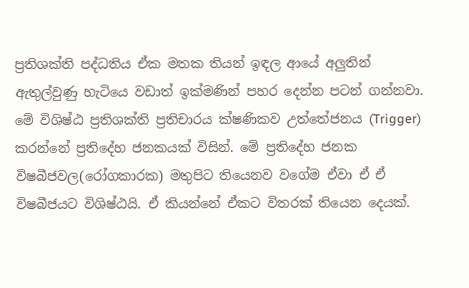ප්‍රතිශක්ති පද්ධතිය ඒක මතක තියන් ඉඳල ආයේ අලුතින් ඇතුල්වුණු හැටියෙ වඩාත් ඉක්මණින් පහර දෙන්න පටන් ගන්නවා.
මේ විශිෂ්ඨ ප්‍රතිශක්ති ප්‍රතිචාරය ක්ෂණිකව උත්තේජනය (Trigger) කරන්නේ ප්‍රතිදේහ ජනකයක් විසින්. මේ ප්‍රතිදේහ ජනක විෂබීජවල(රෝගකාරක) මතුපිට තියෙනව වගේම ඒවා ඒ ඒ විෂබීජයට විශිෂ්ඨයි. ඒ කියන්නේ ඒකට විතරක් තියෙන දෙයක්.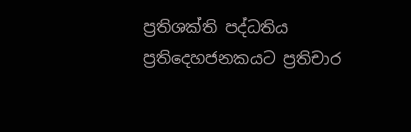ප්‍රතිශක්ති පද්ධතිය ප්‍රතිදෙහජනකයට ප්‍රතිචාර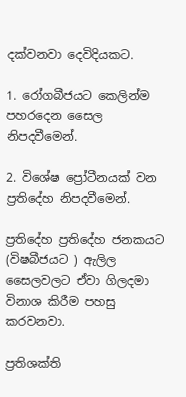දක්වනවා දෙවිදියකට.

1. රෝගබීජයට කෙලින්ම පහරදෙන සෛල නිපදවීමෙන්.

2. විශේෂ ප්‍රෝටීනයක් වන ප්‍රතිදේහ නිපදවීමෙන්.

ප්‍රතිදේහ ප්‍රතිදේහ ජනකයට (විෂබීජයට ) ඇලිල සෛලවලට ඒවා ගිලදමා විනාශ කිරීම පහසු කරවනවා.

ප්‍රතිශක්ති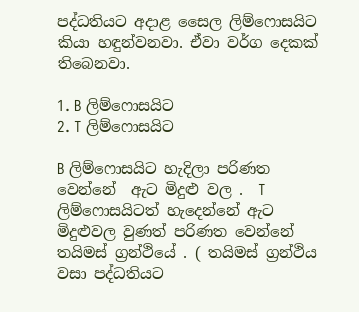පද්ධතියට අදාළ සෛල ලිම්ෆොසයිට කියා හඳුන්වනවා. ඒවා වර්ග දෙකක් තිබෙනවා.

1. B ලිම්ෆොසයිට
2. T ලිම්ෆොසයිට

B ලිම්ෆොසයිට හැදිලා පරිණත වෙන්නේ  ඇට මිදුළු වල .  T ලිම්ෆොසයිටත් හැදෙන්නේ ඇට මිදුළුවල වුණත් පරිණත වෙන්නේ තයිමස් ග්‍රන්ථියේ . ( තයිමස් ග්‍රන්ථිය වසා පද්ධතියට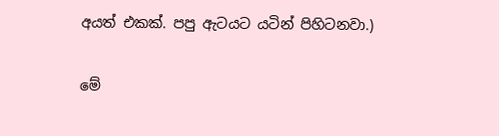අයත් එකක්. පපු ඇටයට යටින් පිහිටනවා.)

මේ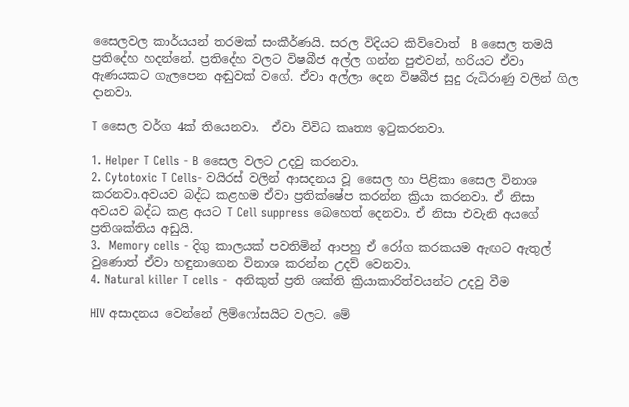සෛලවල කාර්යයන් තරමක් සංකීර්ණයි. සරල විදියට කිව්වොත්  B සෛල තමයි ප්‍රතිදේහ හදන්නේ. ප්‍රතිදේහ වලට විෂබීජ අල්ල ගන්න පුළුවන්, හරියට ඒවා ඇණයකට ගැලපෙන අඬුවක් වගේ. ඒවා අල්ලා දෙන විෂබීජ සුදු රුධිරාණු වලින් ගිල දානවා.

T සෛල වර්ග 4ක් තියෙනවා.  ඒවා විවිධ කෘත්‍ය ඉටුකරනවා.

1. Helper T Cells - B සෛල වලට උදවු කරනවා.
2. Cytotoxic T Cells- වයිරස් වලින් ආසදනය වූ සෛල හා පිළිකා සෛල විනාශ කරනවා.අවයව බද්ධ කළහම ඒවා ප්‍රතික්ෂේප කරන්න ක්‍රියා කරනවා. ඒ නිසා අවයව බද්ධ කළ අයට T Cell suppress බෙහෙත් දෙනවා. ඒ නිසා එවැනි අයගේ ප්‍රතිශක්තිය අඩුයි.
3.  Memory cells - දිගු කාලයක් පවතිමින් ආපහු ඒ රෝග කරකයම ඇඟට ඇතුල් වුණොත් ඒවා හඳුනාගෙන විනාශ කරන්න උදව් වෙනවා.
4. Natural killer T cells -  අනිකුත් ප්‍රති ශක්ති ක්‍රියාකාරිත්වයන්ට උදවු වීම

HIV අසාදනය වෙන්නේ ලිම්ෆෝසයිට වලට. මේ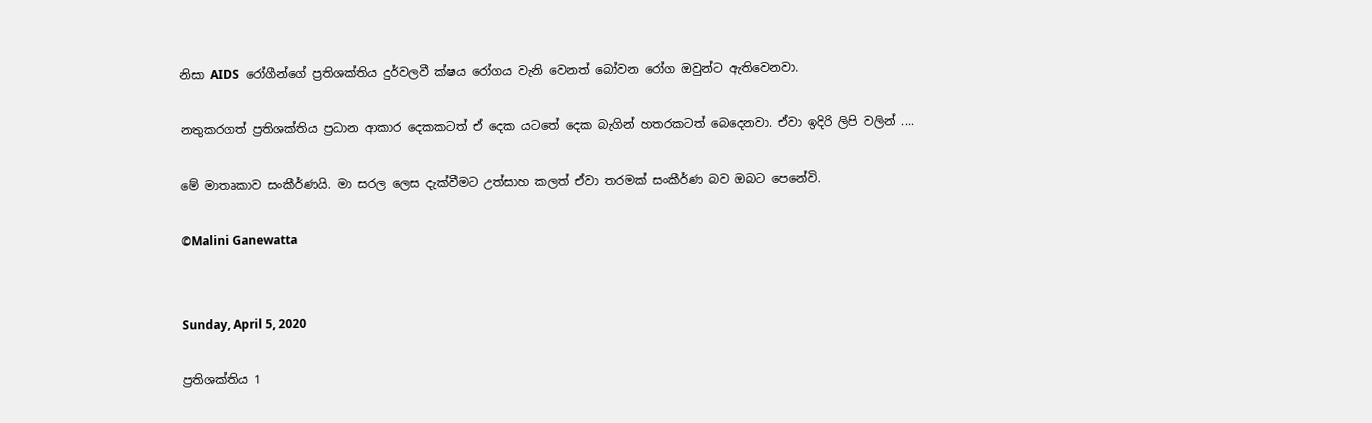නිසා AIDS  රෝගීන්ගේ ප්‍රතිශක්තිය දුර්වලවී ක්ෂය රෝගය වැනි වෙනත් බෝවන රෝග ඔවුන්ට ඇතිවෙනවා.

නතුකරගත් ප්‍රතිශක්තිය ප්‍රධාන ආකාර දෙකකටත් ඒ දෙක යටතේ දෙක බැගින් හතරකටත් බෙදෙනවා. ඒවා ඉදිරි ලිපි වලින් ....

මේ මාතෘකාව සංකීර්ණයි. මා සරල ලෙස දැක්වීමට උත්සාහ කලත් ඒවා තරමක් සංකීර්ණ බව ඔබට පෙනේවි.

©Malini Ganewatta


Sunday, April 5, 2020

ප්‍රතිශක්තිය 1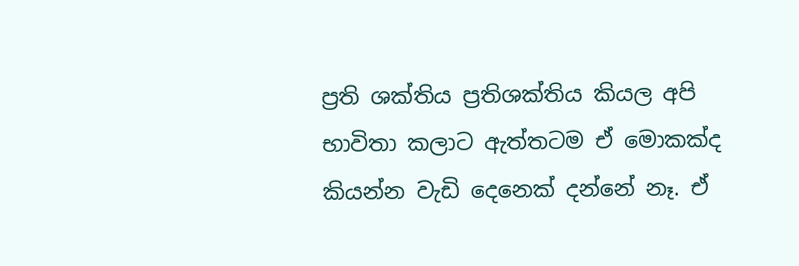ප්‍රති ශක්තිය ප්‍රතිශක්තිය කියල අපි භාවිතා කලාට ඇත්තටම ඒ මොකක්ද කියන්න වැඩි දෙනෙක් දන්නේ නෑ. ඒ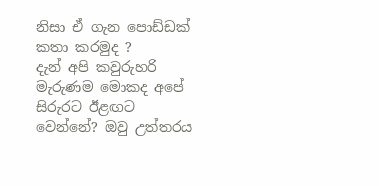නිසා ඒ ගැන පොඩ්ඩක් කතා කරමුද ?
දැන් අපි කවුරුහරි මැරුණම මොකද අපේ සිරුරට ඊළඟට වෙන්නේ? ඔවු උත්තරය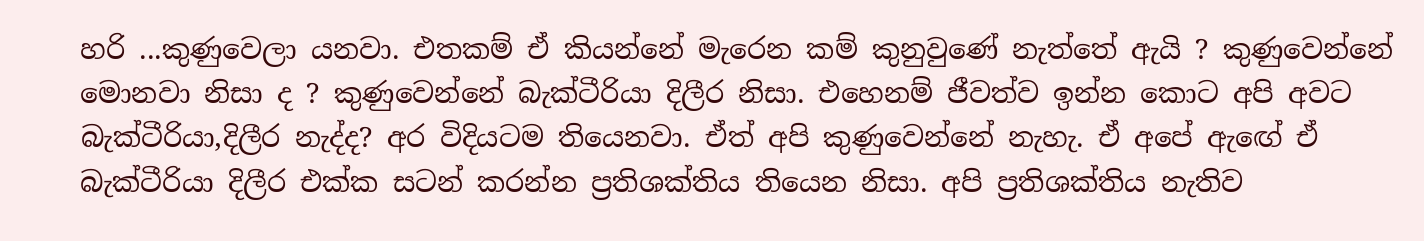හරි ...කුණුවෙලා යනවා. එතකම් ඒ කියන්නේ මැරෙන කම් කුනුවුණේ නැත්තේ ඇයි ? කුණුවෙන්නේ මොනවා නිසා ද ? කුණුවෙන්නේ බැක්ටීරියා දිලීර නිසා. එහෙනම් ජීවත්ව ඉන්න කොට අපි අවට බැක්ටීරියා,දිලීර නැද්ද? අර විදියටම තියෙනවා. ඒත් අපි කුණුවෙන්නේ නැහැ. ඒ අපේ ඇඟේ ඒ බැක්ටීරියා දිලීර එක්ක සටන් කරන්න ප්‍රතිශක්තිය තියෙන නිසා. අපි ප්‍රතිශක්තිය නැතිව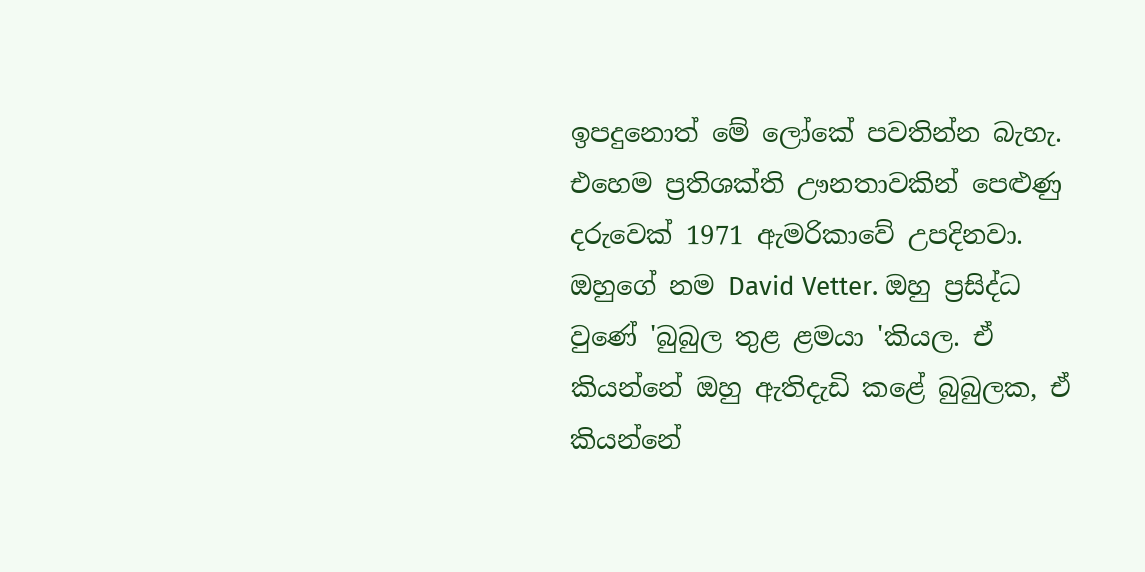ඉපදුනොත් මේ ලෝකේ පවතින්න බැහැ. එහෙම ප්‍රතිශක්ති ඌනතාවකින් පෙළුණු දරුවෙක් 1971 ඇමරිකාවේ උපදිනවා. ඔහුගේ නම David Vetter. ඔහු ප්‍රසිද්ධ වුණේ 'බුබුල තුළ ළමයා 'කියල. ඒ කියන්නේ ඔහු ඇතිදැඩි කළේ බුබුලක, ඒ කියන්නේ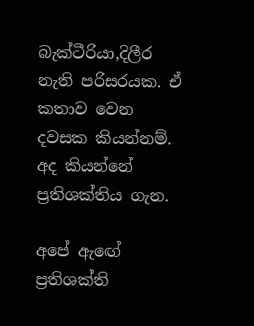බැක්ටීරියා,දිලීර නැති පරිසරයක. ඒ කතාව වෙන දවසක කියන්නම්. අද කියන්නේ ප්‍රතිශක්තිය ගැන.

අපේ ඇඟේ ප්‍රතිශක්ති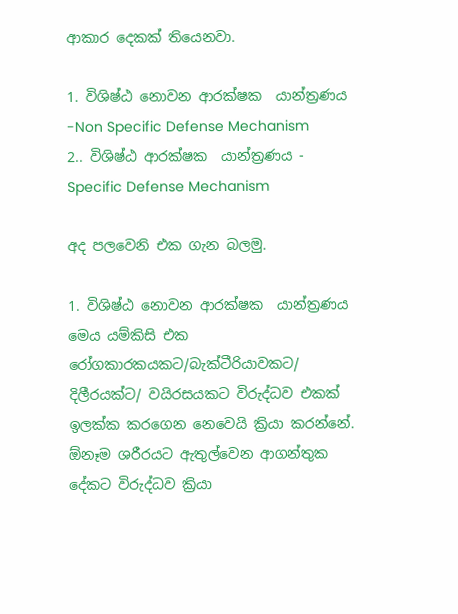ආකාර දෙකක් තියෙනවා.

1. විශිෂ්ඨ නොවන ආරක්ෂක  යාන්ත්‍රණය -Non Specific Defense Mechanism
2.. විශිෂ්ඨ ආරක්ෂක  යාන්ත්‍රණය - Specific Defense Mechanism

අද පලවෙනි එක ගැන බලමු.

1. විශිෂ්ඨ නොවන ආරක්ෂක  යාන්ත්‍රණය
මෙය යම්කිසි එක රෝගකාරකයකට/බැක්ටීරියාවකට/ දිලීරයක්ට/ වයිරසයකට විරුද්ධව එකක් ඉලක්ක කරගෙන නෙවෙයි ක්‍රියා කරන්නේ. ඕනෑම ශරීරයට ඇතුල්වෙන ආගන්තුක දේකට විරුද්ධව ක්‍රියා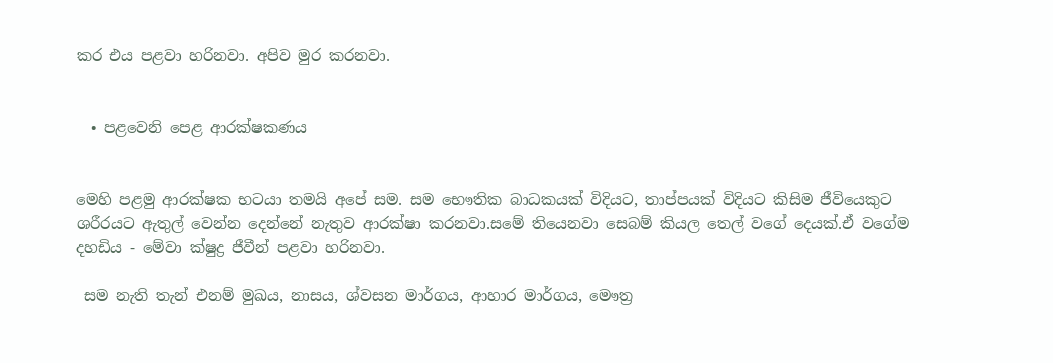කර එය පළවා හරිනවා. අපිව මුර කරනවා.


  • පළවෙනි පෙළ ආරක්ෂකණය


මෙහි පළමු ආරක්ෂක භටයා තමයි අපේ සම. සම භෞතික බාධකයක් විදියට, තාප්පයක් විදියට කිසිම ජීවියෙකුට ශරීරයට ඇතුල් වෙන්න දෙන්නේ නැතුව ආරක්ෂා කරනවා.සමේ තියෙනවා සෙබම් කියල තෙල් වගේ දෙයක්.ඒ වගේම දහඩිය - මේවා ක්ෂුද්‍ර ජීවීන් පළවා හරිනවා.

 සම නැති තැන් එනම් මුඛය, නාසය, ශ්වසන මාර්ගය, ආහාර මාර්ගය, මෞත්‍ර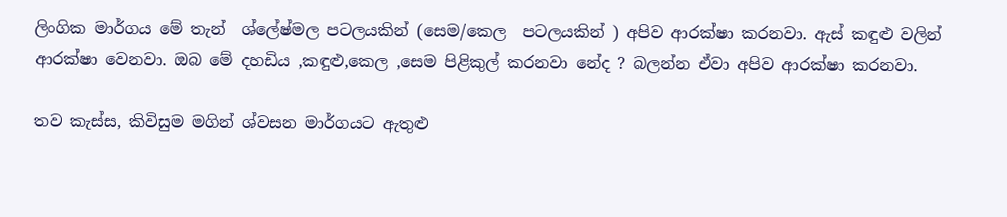ලිංගික මාර්ගය මේ තැන්  ශ්ලේෂ්මල පටලයකින් (සෙම/කෙල  පටලයකින් ) අපිව ආරක්ෂා කරනවා. ඇස් කඳුළු වලින් ආරක්ෂා වෙනවා. ඔබ මේ දහඩිය ,කඳුළු,කෙල ,සෙම පිළිකුල් කරනවා නේද ? බලන්න ඒවා අපිව ආරක්ෂා කරනවා.

තව කැස්ස, කිවිසුම මගින් ශ්වසන මාර්ගයට ඇතුළු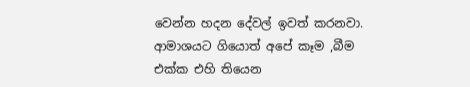වෙන්න හදන දේවල් ඉවත් කරනවා. ආමාශයට ගියොත් අපේ කෑම ,බීම එක්ක එහි තියෙන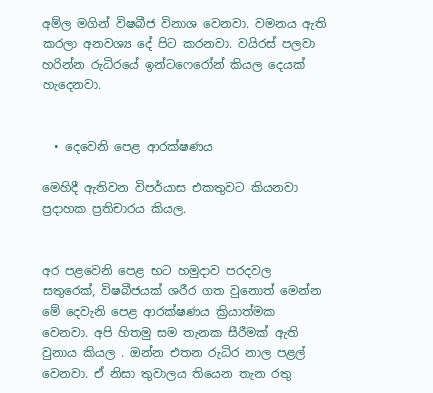අම්ල මගින් විෂබීජ විනාශ වෙනවා. වමනය ඇති කරලා අනවශ්‍ය දේ පිට කරනවා. වයිරස් පලවා හරින්න රුධිරයේ ඉන්ටෆෙරෝන් කියල දෙයක් හැදෙනවා.


  • දෙවෙනි පෙළ ආරක්ෂණය

මෙහිදී ඇතිවන විපර්යාස එකතුවට කියනවා ප්‍රදාහක ප්‍රතිචාරය කියල.


අර පළවෙනි පෙළ භට හමුදාව පරදවල සතුරෙක්, විෂබීජයක් ශරීර ගත වුනොත් මෙන්න මේ දෙවැනි පෙළ ආරක්ෂණය ක්‍රියාත්මක වෙනවා. අපි හිතමු සම තැනක සීරීමක් ඇති වුනාය කියල . ඔන්න එතන රුධිර නාල පළල් වෙනවා. ඒ නිසා තුවාලය තියෙන තැන රතු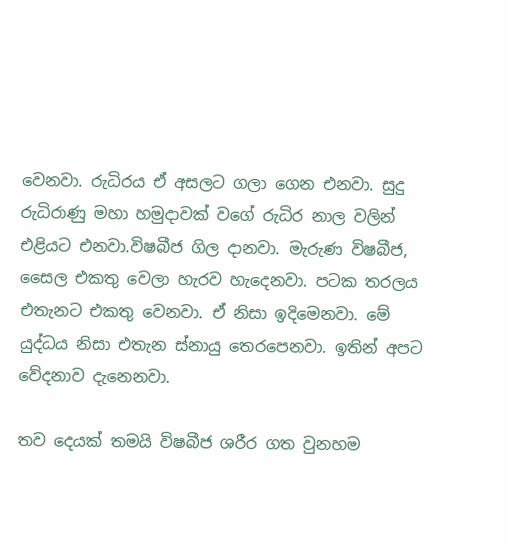වෙනවා. රුධිරය ඒ අසලට ගලා ගෙන එනවා. සුදු රුධිරාණු මහා හමුදාවක් වගේ රුධිර නාල වලින් එළියට එනවා.විෂබීජ ගිල දානවා. මැරුණ විෂබීජ, සෛල එකතු වෙලා හැරව හැදෙනවා. පටක තරලය එතැනට එකතු වෙනවා. ඒ නිසා ඉදිමෙනවා. මේ යුද්ධය නිසා එතැන ස්නායු තෙරපෙනවා. ඉතින් අපට වේදනාව දැනෙනවා.

තව දෙයක් තමයි විෂබීජ ශරීර ගත වුනහම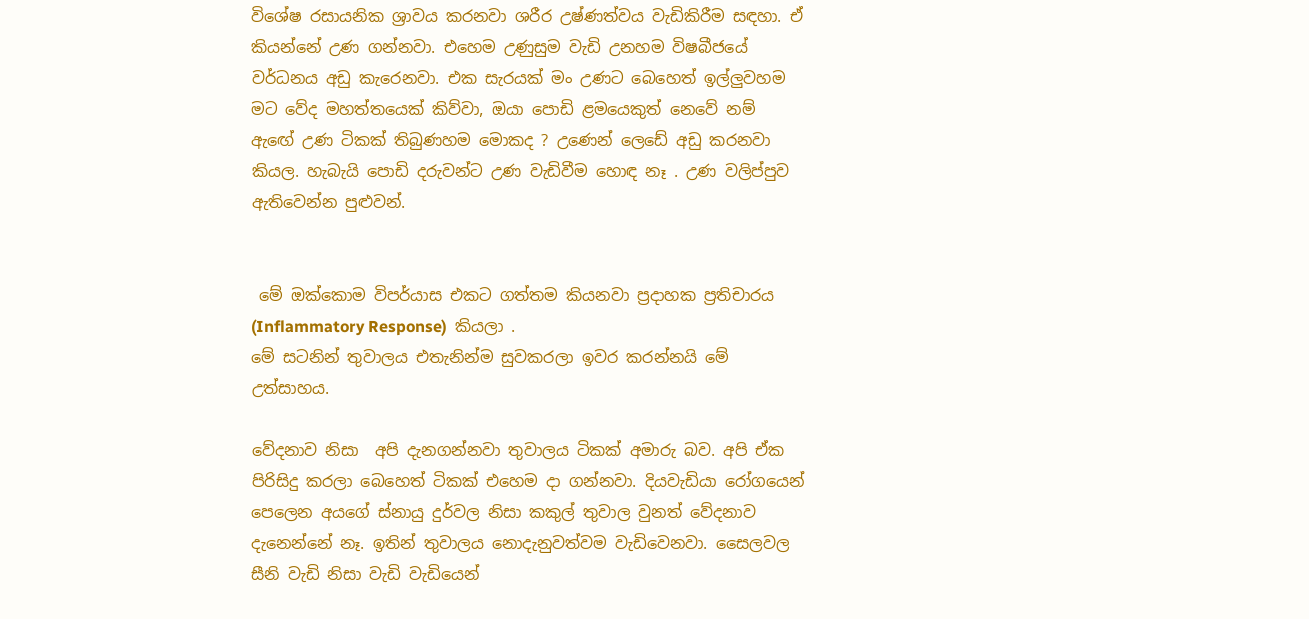විශේෂ රසායනික ශ්‍රාවය කරනවා ශරීර උෂ්ණත්වය වැඩිකිරීම සඳහා. ඒ කියන්නේ උණ ගන්නවා. එහෙම උණුසුම වැඩි උනහම විෂබීජයේ වර්ධනය අඩු කැරෙනවා. එක සැරයක් මං උණට බෙහෙත් ඉල්ලුවහම මට වේද මහත්තයෙක් කිව්වා, ඔයා පොඩි ළමයෙකුත් නෙවේ නම් ඇඟේ උණ ටිකක් තිබුණහම මොකද ? උණෙන් ලෙඩේ අඩු කරනවා කියල. හැබැයි පොඩි දරුවන්ට උණ වැඩිවීම හොඳ නෑ . උණ වලිප්පුව ඇතිවෙන්න පුළුවන්.


 මේ ඔක්කොම විපර්යාස එකට ගත්තම කියනවා ප්‍රදාහක ප්‍රතිචාරය (Inflammatory Response)  කියලා .
මේ සටනින් තුවාලය එතැනින්ම සුවකරලා ඉවර කරන්නයි මේ උත්සාහය.

වේදනාව නිසා  අපි දැනගන්නවා තුවාලය ටිකක් අමාරු බව. අපි ඒක පිරිසිදු කරලා බෙහෙත් ටිකක් එහෙම දා ගන්නවා. දියවැඩියා රෝගයෙන් පෙලෙන අයගේ ස්නායු දුර්වල නිසා කකුල් තුවාල වුනත් වේදනාව දැනෙන්නේ නෑ. ඉතින් තුවාලය නොදැනුවත්වම වැඩිවෙනවා. සෛලවල සීනි වැඩි නිසා වැඩි වැඩියෙන්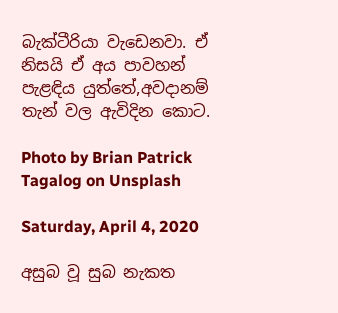බැක්ටීරියා වැඩෙනවා. ඒ නිසයි ඒ අය පාවහන් පැළඳිය යුත්තේ,අවදානම් තැන් වල ඇවිදින කොට.

Photo by Brian Patrick Tagalog on Unsplash

Saturday, April 4, 2020

අසුබ වූ සුබ නැකත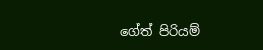ගේත් පිරියම්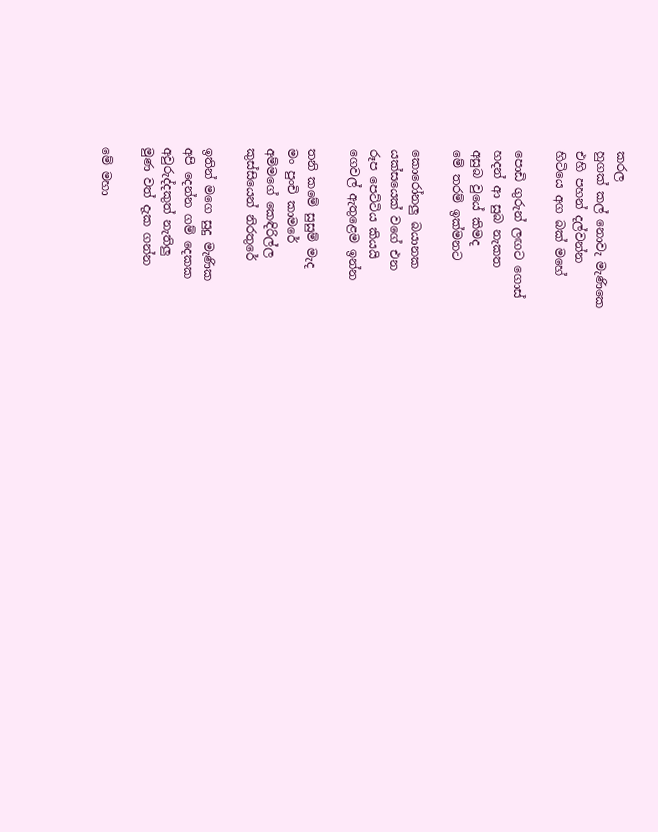කරල
හුගක් කල් නොවැ මැණිකෙ
එහි පහන් දල්වන්න
හිටියෙ අග බක් මහේ

පොඩි ගුරුන් ලඟට ගොස්
හදන් ආ සුබ නැකත
අසුබ වුයේ කිමද
මේ තරම් ඉක්මනට

කොරෝනලු බයානක
යක්සයෙක් වගේ එන
රූප පෙට්ටිය කියයි
ගෙවල් ඇතුළෙම ඉන්න

තනි කමේ සුසුම් මැද
මං පුංචි කාමරේ
අම්මගේ කෙඳිරිල්ල
කුස්සියෙන් නිරතුරේ

ඉතින් මගෙ සුදු මැණික
අපි දෙන්න ගම් දෙකක
අවුරුද්දකුත් නැතිලු
මුණ වත් දැක ගන්න

මේ මහා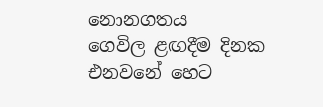නොනගතය
ගෙවිල ළඟදීම දිනක
එනවනේ හෙට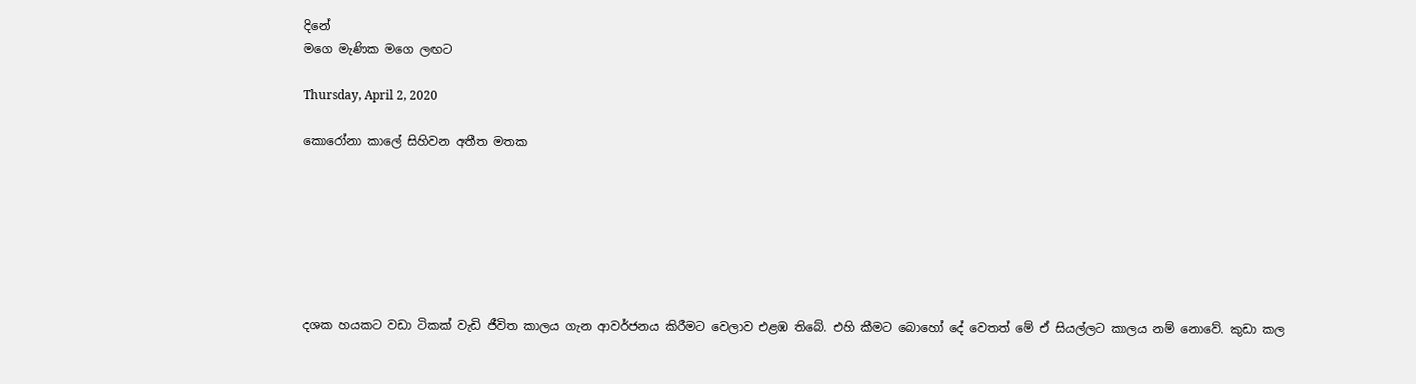දිනේ
මගෙ මැණික මගෙ ලඟට

Thursday, April 2, 2020

කොරෝනා කාලේ සිහිවන අතීත මතක







දශක හයකට වඩා ටිකක් වැඩි ජීවිත කාලය ගැන ආවර්ජනය කිරීමට වෙලාව එළඹ තිබේ. එහි කීමට බොහෝ දේ වෙතත් මේ ඒ සියල්ලට කාලය නම් නොවේ. කුඩා කල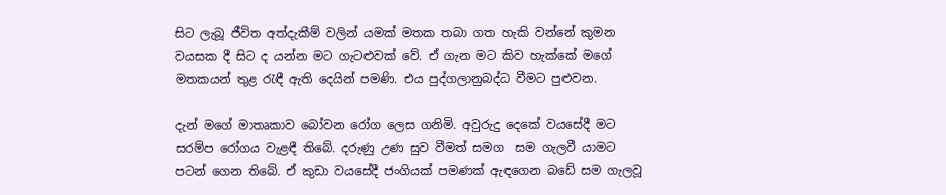සිට ලැබූ ජීවිත අත්දැකීම් වලින් යමක් මතක තබා ගත හැකි වන්නේ කුමන වයසක දී සිට ද යන්න මට ගැටළුවක් වේ. ඒ ගැන මට කිව හැක්කේ මගේ මතකයන් තුළ රැඳී ඇති දෙයින් පමණි. එය පුද්ගලානුබද්ධ වීමට පුළුවන.

දැන් මගේ මාතෘකාව බෝවන රෝග ලෙස ගනිමි. අවුරුදු දෙකේ වයසේදී මට සරම්ප රෝගය වැළඳී තිබේ. දරුණු උණ සුව වීමත් සමග  සම ගැලවී යාමට පටන් ගෙන තිබේ. ඒ කුඩා වයසේදී ජංගියක් පමණක් ඇඳගෙන බඩේ සම ගැලවූ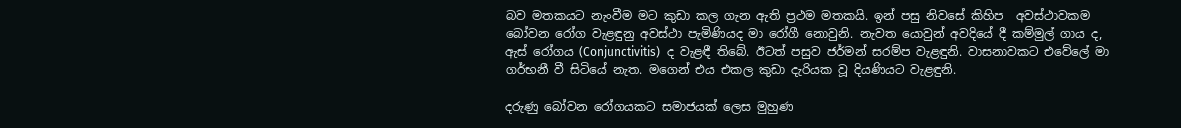බව මතකයට නැංවීම මට කුඩා කල ගැන ඇති ප්‍රථම මතකයි. ඉන් පසු නිවසේ කිහිප  අවස්ථාවකම බෝවන රෝග වැළඳුනු අවස්ථා පැමිණියද මා රෝගී නොවුනි. නැවත යොවුන් අවදියේ දී කම්මුල් ගාය ද, ඇස් රෝගය (Conjunctivitis)  ද වැළඳී තිබේ. ඊටත් පසුව ජර්මන් සරම්ප වැළඳුනි. වාසනාවකට එවේලේ මා ගර්භනී වී සිටියේ නැත. මගෙන් එය එකල කුඩා දැරියක වූ දියණියට වැළඳුනි.

දරුණු බෝවන රෝගයකට සමාජයක් ලෙස මුහුණ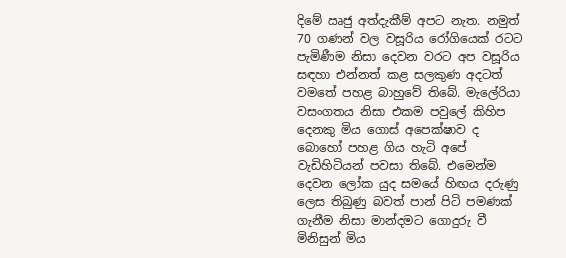දිමේ ඍජු අත්දැකීම් අපට නැත. නමුත් 70 ගණන් වල වසූරිය රෝගියෙක් රටට පැමිණීම නිසා දෙවන වරට අප වසූරිය සඳහා එන්නත් කළ සලකුණ අදටත් වමතේ පහළ බාහුවේ තිබේ. මැලේරියා වසංගතය නිසා එකම පවුලේ කිහිප දෙනකු මිය ගොස් අපෙක්ෂාව ද බොහෝ පහළ ගිය හැටි අපේ වැඩිහිටියන් පවසා තිබේ. එමෙන්ම දෙවන ලෝක යුද සමයේ හිඟය දරුණු ලෙස තිබුණු බවත් පාන් පිටි පමණක් ගැනීම නිසා මාන්දමට ගොදුරු වී මිනිසුන් මිය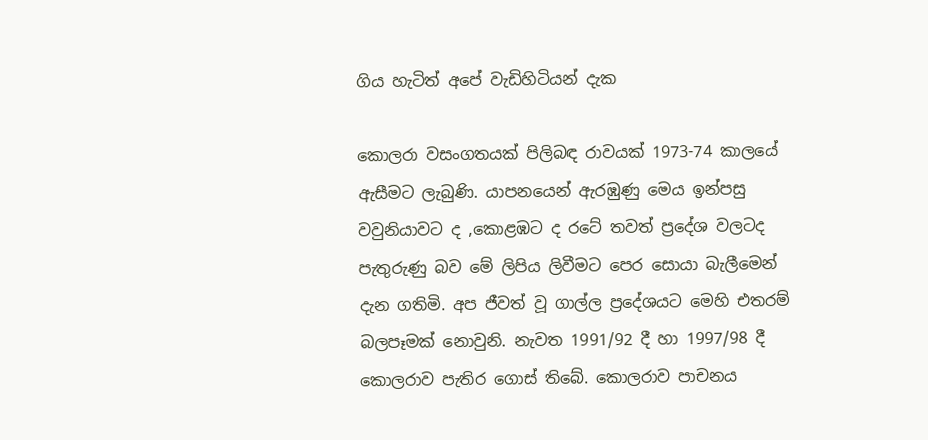ගිය හැටිත් අපේ වැඩිහිටියන් දැක

කොලරා වසංගතයක් පිලිබඳ රාවයක් 1973-74 කාලයේ ඇසීමට ලැබුණි. යාපනයෙන් ඇරඹුණු මෙය ඉන්පසු වවුනියාවට ද ,කොළඹට ද රටේ තවත් ප්‍රදේශ වලටද පැතුරුණු බව මේ ලිපිය ලිවීමට පෙර සොයා බැලීමෙන් දැන ගතිමි. අප ජීවත් වූ ගාල්ල ප්‍රදේශයට මෙහි එතරම් බලපෑමක් නොවුනි. නැවත 1991/92 දී හා 1997/98 දී කොලරාව පැතිර ගොස් තිබේ. කොලරාව පාචනය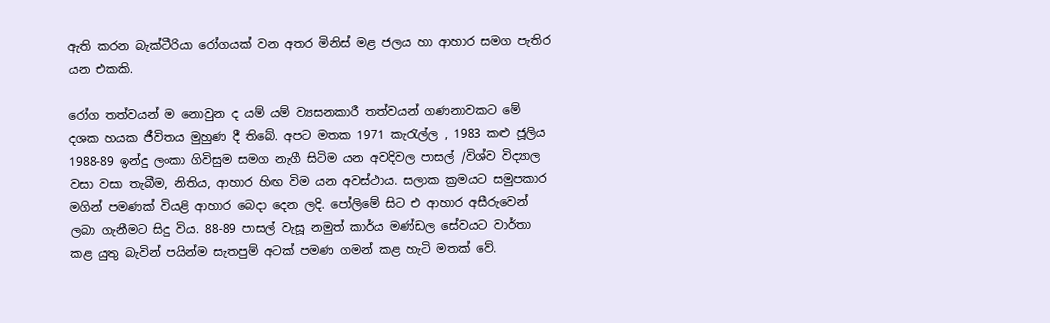ඇති කරන බැක්ටීරියා රෝගයක් වන අතර මිනිස් මළ ජලය හා ආහාර සමග පැතිර යන එකකි.

රෝග තත්වයන් ම නොවුන ද යම් යම් ව්‍යසනකාරී තත්වයන් ගණනාවකට මේ දශක හයක ජීවිතය මුහුණ දී තිබේ. අපට මතක 1971 කැරැල්ල , 1983 කළු ජූලිය 1988-89 ඉන්දු ලංකා ගිවිසුම සමග නැගී සිටිම යන අවදිවල පාසල් /විශ්ව විද්‍යාල වසා වසා තැබීම, නිතිය, ආහාර හිඟ විම යන අවස්ථාය. සලාක ක්‍රමයට සමුපකාර මගින් පමණක් වියළි ආහාර බෙදා දෙන ලදි. පෝලිමේ සිට එ ආහාර අසීරුවෙන් ලබා ගැනීමට සිදු විය. 88-89 පාසල් වැසූ නමුත් කාර්ය මණ්ඩල සේවයට වාර්තා කළ යුතු බැවින් පයින්ම සැතපුම් අටක් පමණ ගමන් කළ හැටි මතක් වේ.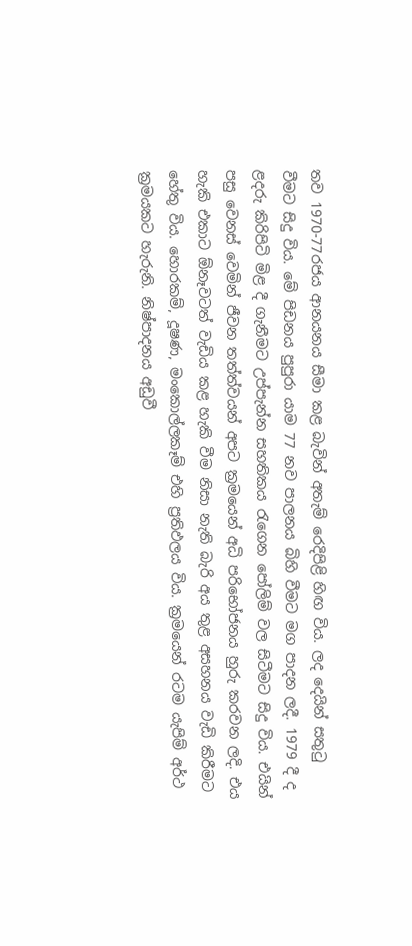තව 1970-77රජය ආනයනය සීමා කළ බැවින් අතැම් රෙදිපිළි හිඟ විය. ලද දෙයින් සතුටු වීමට සිදු විය. මේ පිඩනය පුපුරා යාම 77 නව පාලනය බිහි වීමට මග පාදන ලදී. 1979 දී ද ළදරු කිරිපිටි මිළ දී ගැනීමට උප්පැන්න සහතිකය රැගෙන පෝලිම් වල සිටීමට සිදු විය. එයින් පසු වෙනස් වෙමින් ජීවන තත්ත්වයන් අපට ක්‍රමයෙන් අධි පරිභෝජනය හුරු කරවන ලදි. එය හැකි එකාට ඕනෑවටත් වැඩිය කළ හැකි වීම නිසා නැති බැරි අය තුළ අසහනය වැඩි කිරීමට හේතු විය. හොරකම්, දූෂණ, මංකොල්ලකෑම් එහි ප්‍රතිඵලය විය. ක්‍රමයෙන් රටම යැපිම් අර්ථ ක්‍රමයකට හැරුනි. නිෂ්පාදනය අඩුවී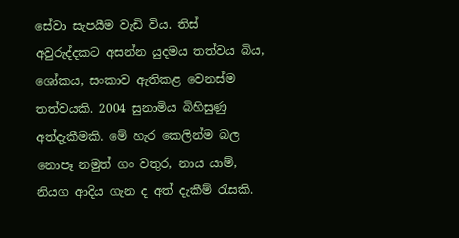සේවා සැපයීම වැඩි විය. තිස් අවුරුද්දකට අසන්න යුදමය තත්වය බිය, ශෝකය, සංකාව ඇතිකළ වෙනස්ම තත්වයකි. 2004 සුනාමිය බිහිසුණු අත්දැකීමකි. මේ හැර කෙලින්ම බල නොපෑ නමුත් ගං වතුර, නාය යාම්, නියග ආදිය ගැන ද අත් දැකීම් රැසකි.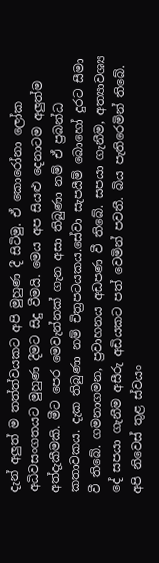දැන් අලුත් ම තත්ත්වයකට අපි මුහුණ දී සිටිමු. ඒ කොරෝනා ලෝක අධිවසංගතයට මුහුණ දීමට සිදු වීමයි. මෙය අප සියළු දෙනාටම අලුත්ම අත්දැකීමකි. මීට පෙර මෙවැන්නක් ගැන අසා තිබුණා නම් ඒ ප්‍රබන්ධ කතාවකය. දැක තිබුණා නම් චිත්‍රපටයකය.සේවා සැපයීම් බොහෝ දුරට සීමා වී තිබේ. ගමනාගමන, ප්‍රවාහනය අඩපණ වී තිබේ. සපයා ගැනීම, අත්‍යාවශ්‍ය දේ සපයා ගැනීම අසීරු අඩියකට පත් වෙමින් පවතී. බිය පැතිරෙමින් තිබේ. අපි නිවෙස් තුළ ස්වයං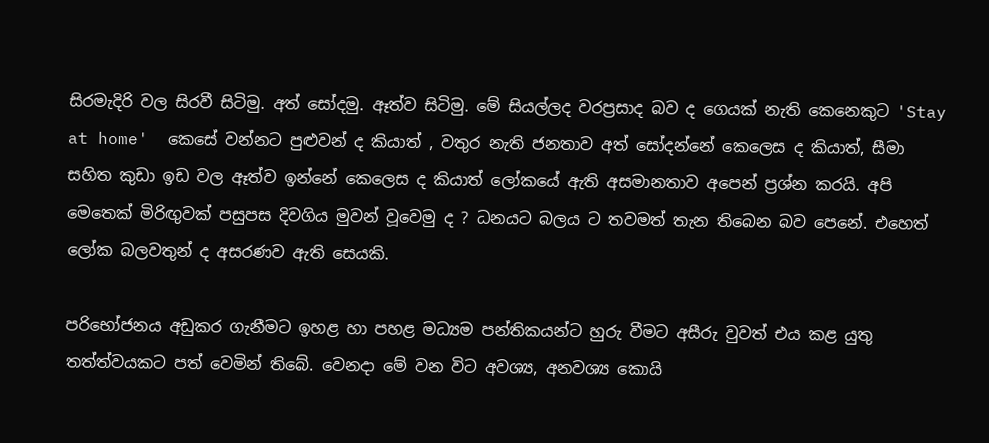සිරමැදිරි වල සිරවී සිටිමු. අත් සෝදමු. ඈත්ව සිටිමු. මේ සියල්ලද වරප්‍රසාද බව ද ගෙයක් නැති කෙනෙකුට 'Stay at home'  කෙසේ වන්නට පුළුවන් ද කියාත් , වතුර නැති ජනතාව අත් සෝදන්නේ කෙලෙස ද කියාත්, සීමා සහිත කුඩා ඉඩ වල ඈත්ව ඉන්නේ කෙලෙස ද කියාත් ලෝකයේ ඇති අසමානතාව අපෙන් ප්‍රශ්න කරයි. අපි මෙතෙක් මිරිඟුවක් පසුපස දිවගිය මුවන් වූවෙමු ද ? ධනයට බලය ට තවමත් තැන තිබෙන බව පෙනේ. එහෙත් ලෝක බලවතුන් ද අසරණව ඇති සෙයකි.

පරිභෝජනය අඩුකර ගැනීමට ඉහළ හා පහළ මධ්‍යම පන්තිකයන්ට හුරු වීමට අසීරු වුවත් එය කළ යුතු තත්ත්වයකට පත් වෙමින් තිබේ. වෙනදා මේ වන විට අවශ්‍ය, අනවශ්‍ය කොයි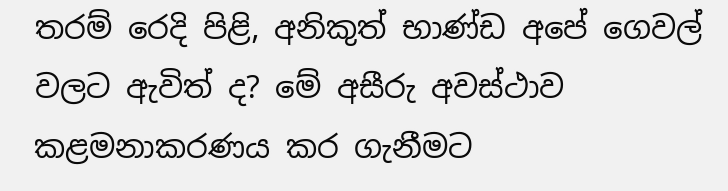තරම් රෙදි පිළි, අනිකුත් භාණ්‌ඩ අපේ ගෙවල් වලට ඇවිත් ද? මේ අසීරු අවස්ථාව කළමනාකරණය කර ගැනීමට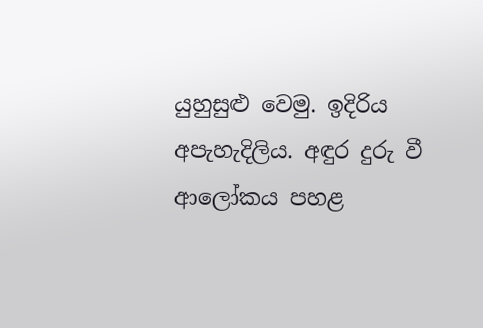යුහුසුළු වෙමු. ඉදිරිය‍ අපැහැදිලිය. අඳුර දුරු වී ආලෝකය පහළ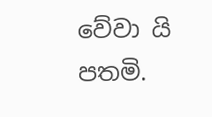වේවා යි පතමි.